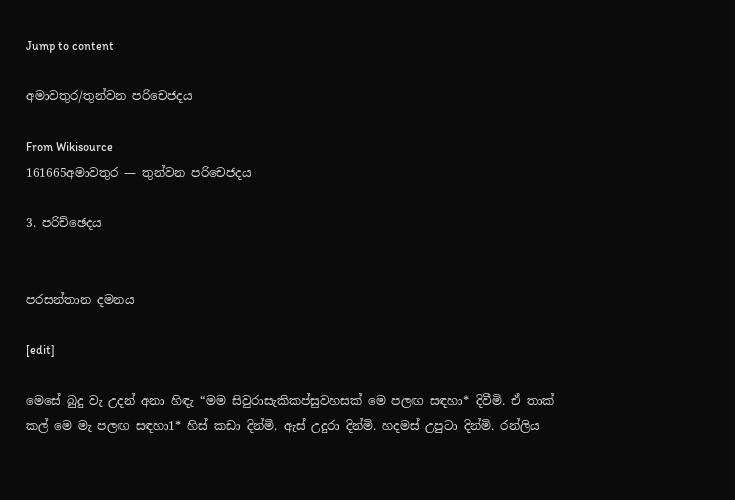Jump to content

අමාවතුර/තුන්වන පරිචෙජදය

From Wikisource
161665අමාවතුර — තුන්වන පරිචෙජදය

3. පරිච්ඡෙදය


පරසන්තාන දමනය

[edit]

මෙසේ බුදු වැ උදන් අනා හිඳැ “මම සිවුරාසැකිකප්සුවහසක් මෙ පලඟ සඳහා* දිවීමි. ඒ තාක් කල් මෙ මැ පලඟ සඳහා1* හිස් කඩා දින්මි. ඇස් උදුරා දින්මි. හදමස් උපුටා දින්මි. රන්ලිය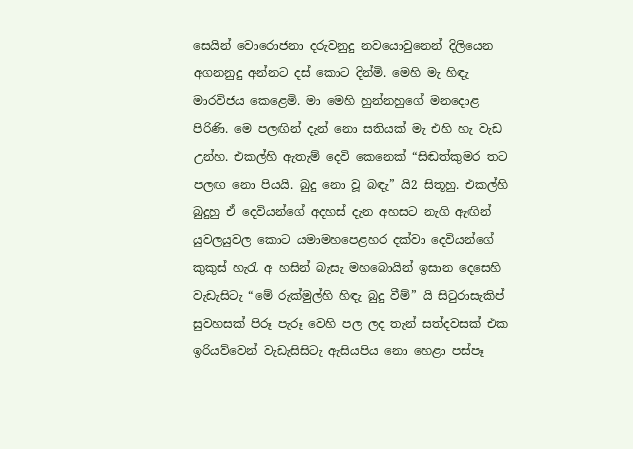සෙයින් වොරොජනා දරුවනුදු නවයොවුනෙන් දිලියෙන අගනනුදු අන්නට දස් කොට දින්මි. මෙහි මැ හිඳැ මාරවිජය කෙළෙමි. මා මෙහි හුන්නහුගේ මනදොළ පිරිණි. මෙ පලඟින් දැන් නො සතියක් මැ එහි හැ වැඩ උන්හ. එකල්හි ඇතැම් දෙවි කෙනෙක් “සිඬත්කුමර තට පලඟ නො පියයි. බුදු නො වූ බඳැ” යි2 සිතූහු. එකල්හි බුදුහු ඒ දෙවියන්ගේ අදහස් දැන අහසට නැගි ඇඟින් යුවලයුවල කොට යමාමහපෙළහර දක්වා දෙවියන්ගේ කුකුස් හැරැ අ හසින් බැසැ මහබොයින් ඉසාන දෙසෙහි වැඩැසිටැ “මේ රුක්මුල්හි හිඳැ බුදු වීම්” යි සිටුරාසැකිප් සුවහසක් පිරූ පැරූ වෙහි පල ලද තැන් සත්දවසක් එක ඉරියව්වෙන් වැඩැසිසිටැ ඇසියපිය නො හෙළා පස්පෑ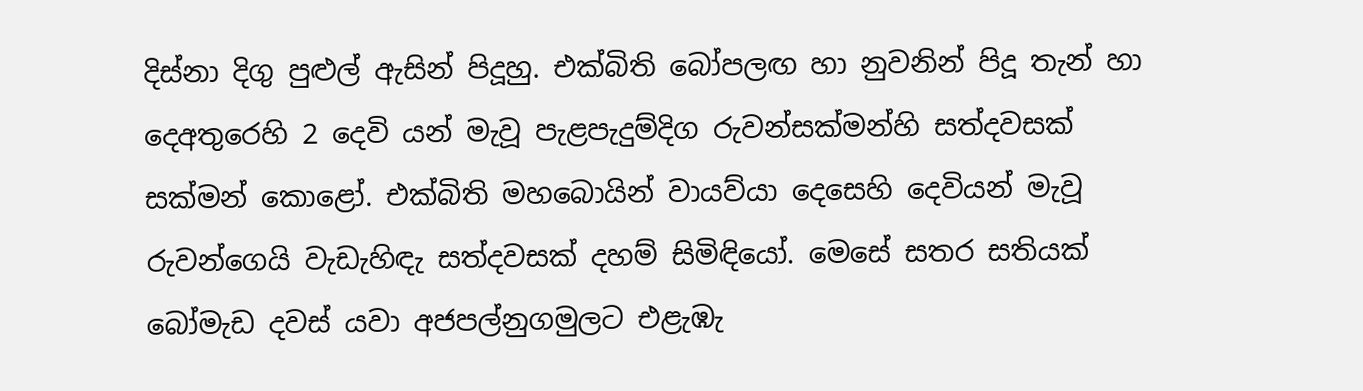දිස්නා දිගු පුළුල් ඇසින් පිදූහු. එක්බිති බෝපලඟ හා නුවනින් පිදූ තැන් හා දෙඅතුරෙහි 2 දෙවි යන් මැවූ පැළපැදුම්දිග රුවන්සක්මන්හි සත්දවසක් සක්මන් කොළෝ. එක්බිති මහබොයින් වායව්යා දෙසෙහි දෙවියන් මැවූ රුවන්ගෙයි වැඩැහිඳැ සත්දවසක් දහම් සිමිඳියෝ. මෙසේ සතර සතියක් බෝමැඩ දවස් යවා අජපල්නුගමුලට එළැඹැ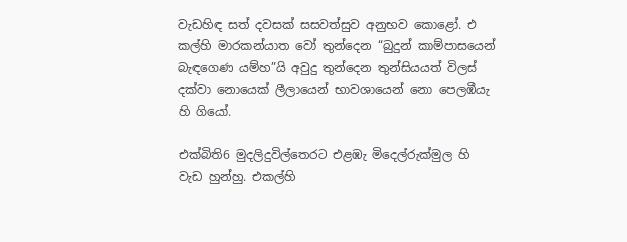වැඩහිඳ සත් දවසක් සසවත්සුව අනුභව කොළෝ. එ කල්හි මාරකන්යාත වෝ තුන්දෙන “බුදුන් කාම්පාසයෙන් බැඳගෙණ යම්හ”යි අවුදු තුන්දෙන තුන්සියයත් විලස් දක්වා නොයෙක් ලීලායෙන් භාවශායෙන් නො පෙලඹීයැ හි ගියෝ.

එක්බිති6 මුදලිදුවිල්තෙරට එළඹැ මිදෙල්රුක්මුල හි වැඩ හුන්හු. එකල්හි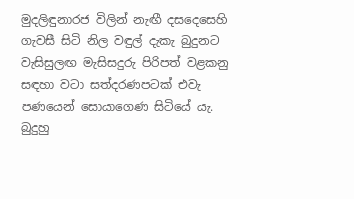මුදලිඳුනාරජ විලින් නැඟී දසදෙසෙහි ගැවසී සිටි නිල වඳුල් දැකැ බුදුනට වැසිසුලඟ මැසිසදුරු පිරිපත් වළකනු සඳහා වටා සත්දරණපටක් එවැ පණයෙන් සොයාගෙණ සිටියේ යැ. බුදුහු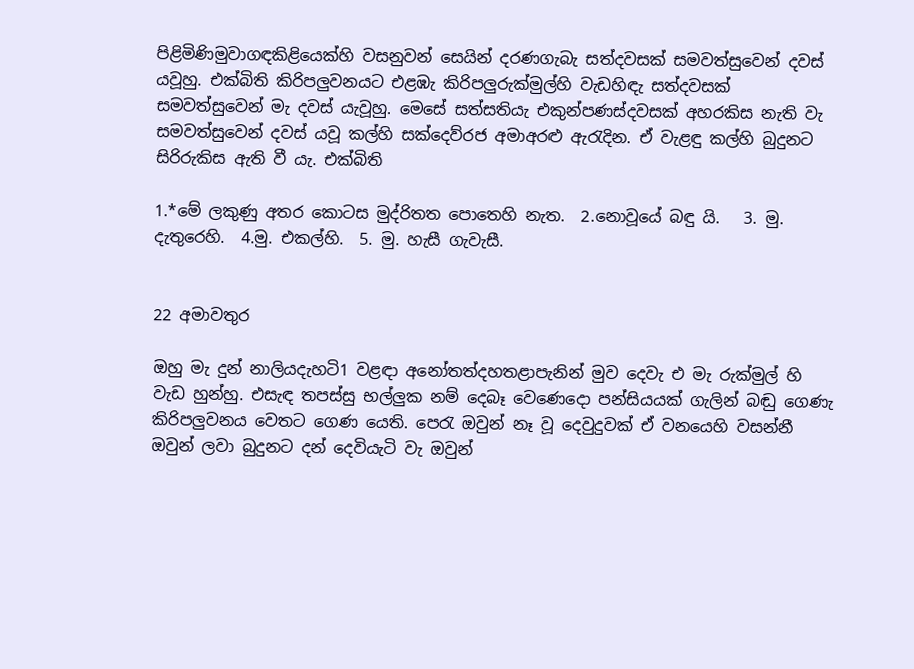පිළිමිණිමුවාගඳකිළියෙක්හි වසනුවන් සෙයින් දරණගැබැ සත්දවසක් සමවත්සුවෙන් දවස් යවූහු. එක්බිති කිරිපලුවනයට එළඹැ කිරිපලුරුක්මුල්හි වැඩහිඳැ සත්දවසක් සමවත්සුවෙන් මැ දවස් යැවූහු. මෙසේ සත්සතියැ එකුන්පණස්දවසක් අහරකිස නැති වැ සමවත්සුවෙන් දවස් යවූ කල්හි සක්දෙව්රජ අමාඅරළු ඇරැදින. ඒ වැළඳු කල්හි බුදුනට සිරිරුකිස ඇති වී යැ. එක්බිති

1.*මේ ලකුණු අතර කොටස මුද්රිතත පොතෙහි නැත.  2.නොවූයේ බඳු යි.   3. මු. දැතුරෙහි.  4.මු. එකල්හි.  5. මු. හැසී ගැවැසී.


22 අමාවතුර

ඔහු මැ දුන් නාලියදැහටි1 වළඳා අනෝතත්දහතළාපැනින් මුව ‍දෙවැ එ මැ රුක්මුල් හි වැඩ හුන්හු. එසැඳ තපස්සු භල්ලුක නම් දෙබෑ වෙණෙදො පන්සියයක් ගැලින් බඬු ගෙණැ කිරිපලුවනය වෙතට ගෙණ යෙති. පෙරැ ඔවුන් නෑ වූ දෙවුදුවක් ‍ඒ වනයෙහි වසන්නී ඔවුන් ලවා බුදුනට දන් දෙවියැටි වැ ඔවුන්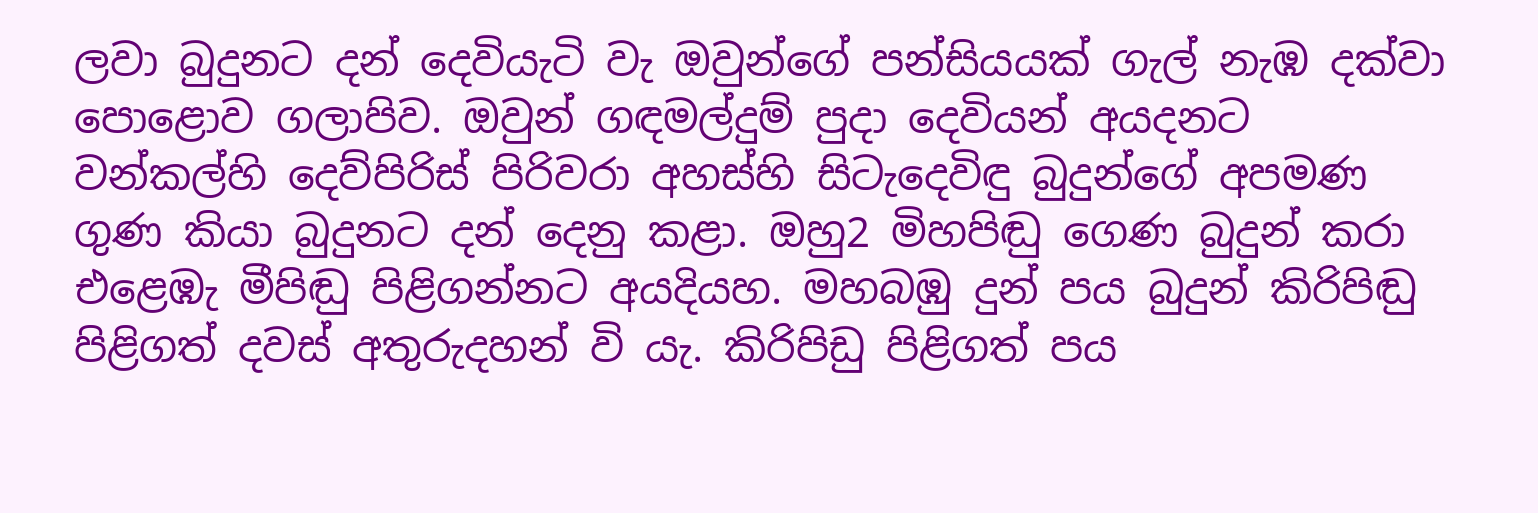ලවා බුදුනට දන් දෙවියැටි වැ ඔවුන්ගේ පන්සියයක් ගැල් නැඹ දක්වා පොළොව ගලාපිව. ඔවුන් ගඳමල්දුම් පුදා දෙවියන් අයදනට වන්කල්හි දෙව්පිරිස් පිරිවරා අහස්හි සිටැදෙවිඳු බුදුන්ගේ අපමණ ගුණ කියා බුදුනට දන් දෙනු කළා. ඔහු2 මිහපිඬු ගෙණ බුදුන් කරා එළෙඹැ මීපිඬු පිළිගන්නට අයදියහ. මහබඹු දුන් පය බුදුන් කිරිපිඬු පිළිගත් දවස් අතුරුදහන් වි යැ. කිරිපිඩු පිළිගත් පය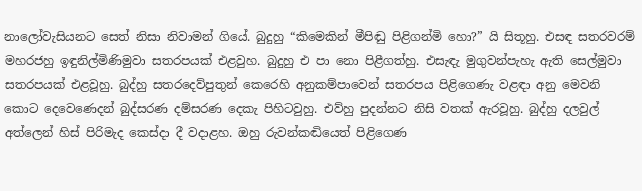නාලෝවැසියනට සෙත් නිසා නිවාමන් ගියේ. බුදුහු “කිමෙකින් මීපිඬු පිළිගන්මි හො?” යි සිතූහු. එසඳ සතරවරම් මහරජහු ඉඳුනිල්මිණිමුවා සතරපයක් එළවුහ. බුදුහු එ ප‍ා නො පිළීගත්හු. එසැඳැ මුගුවන්පැහැ ඇති සෙල්මුවා සතරපයක් එළවූහු. බුද්හු සතරදෙව්පුතුන් කෙරෙහි අනුකම්පාවෙන් සතරපය පිළිගෙණැ වළඳා අනු මෙවනි කොට දෙවෙණෙදන් බුද්සරණ දම්සරණ දෙකැ පිහිටවුහු. එව්හු පුදන්නට නිසි වතක් ඇරවූහු. බුද්හු දලවුල් අත්ලෙන් හිස් පිරිමැද කෙස්දා දී වදාළහ. ඔහු රුවන්කඬියෙත් පිළිගෙණ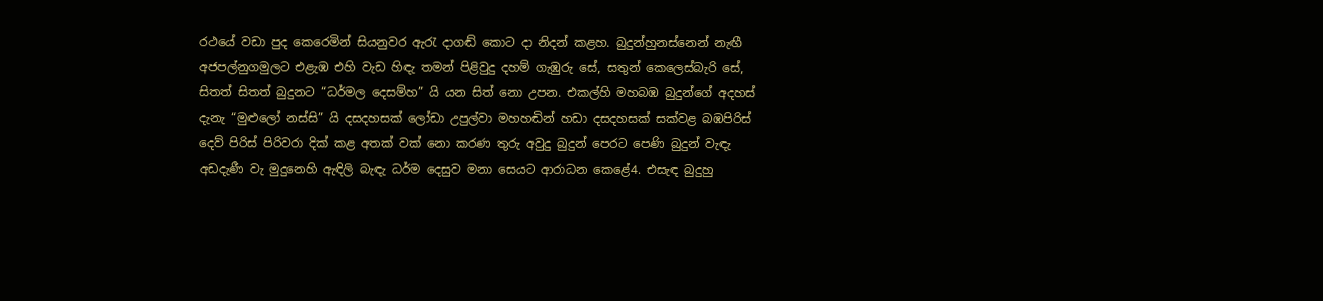රථයේ වඩා පුද කෙරෙමින් සියනුවර ඇරැ දාගඬ් කොට දා නිදන් කළහ. බුදුන්හුනස්නෙන් නැඟී අජපල්නුගමුලට එළැඹ එහි වැඩ හිඳැ තමන් පිළිවුදු දහම් ගැඹුරු සේ, සතුන් කෙලෙස්බැරි සේ, සිතත් සිතත් බුදුනට “ධර්මල දෙසම්හ” යි යන සිත් නො උපන. එකල්හි මහබඹ බුදුන්ගේ අදහස් දැනැ “මුළුලෝ නස්සි” යි දසදහසක් ලෝඩා උපුල්වා මහහඬින් හඩා දසදහසක් සක්වළ බඹපිරිස් දෙව් පිරිස් පිරිවරා දික් කළ අතක් වක් නො කරණ තුරු අවුදු බුදුන් පෙරට පෙණි බුදුන් වැඳැ අඩදැණී වැ මුදුනෙහි ඇඳිලි බැඳැ ධර්ම දෙසුව මනා සෙයට ආරාධන කෙළේ4. එසැඳ බුදුහු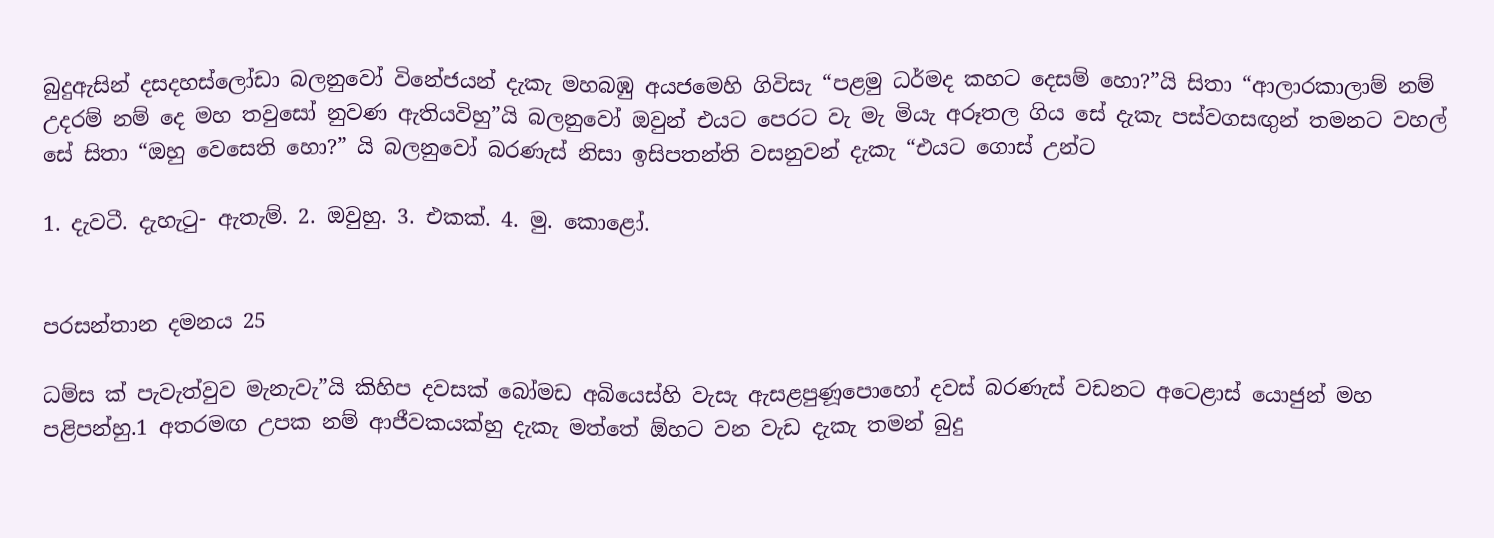බුදුඇසින් දසදහස්ලෝඩා බලනුවෝ විනේජයන් දැකැ මහබඹු අයජමෙහි ගිවිසැ “පළමු ධර්මද කහට දෙසම් හො?”යි සිතා “ආලාරකාලාම් නම් උදරම් නම් දෙ මහ තවුසෝ නුවණ ඇතියවිහු”යි බලනුවෝ ඔවුන් එයට පෙරට වැ මැ මියැ අරූතල ගිය සේ දැකැ පස්වගසඟුන් තමනට වහල් සේ සිතා “ඔහු වෙසෙති ‍හො?” යි බලනුවෝ බරණැස් නිසා ඉසිපතන්ති වසනුවන් දැකැ “එයට ගොස් උන්ට

1. දැවටී. දැහැටු- ඇතැම්. 2. ඔවුහු. 3. එකක්. 4. මු. කොළෝ.


පරසන්තාන දමනය 25

ධම්ස ක් පැවැත්වුව මැනැවැ”යි කිහිප දවසක් බෝමඩ අබියෙස්හි වැසැ ඇසළපුණූපොහෝ දවස් බරණැස් වඩනට අ‍ට‍ෙළාස් යොජුන් මහ පළිපන්හු.1 අතරමඟ උපක නම් ආජීවකයක්හු දැකැ මත්තේ ඕහට වන වැඩ දැකැ තමන් බුදු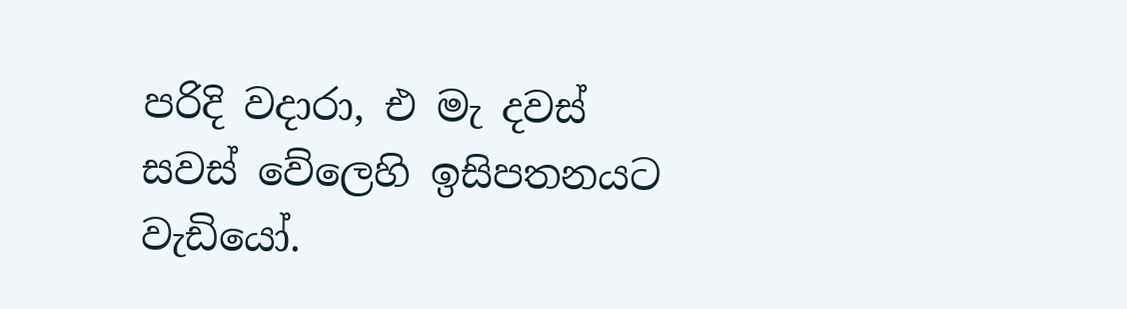පරිදි වදාරා, එ මැ දවස් සවස් වේලෙහි ඉසිපතනයට වැඩි‍යෝ.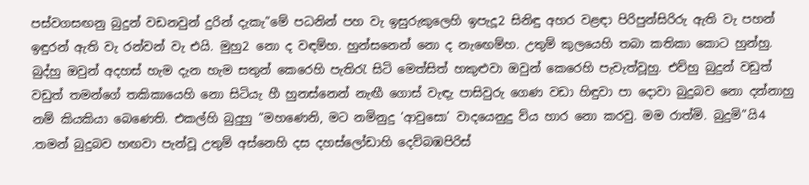පස්වගසඟනු බුදුන් වඩනවුන් දුරින් දැකැ”මේ පධනින් පහ වැ ඉසුරුකුලෙහි ඉපැදූ2 සිනිඳු අහර වළඳා පිරිපුන්සිරිරු ඇති වැ පහන් ඉඳුරන් ඇති වැ රන්වන් වැ එයි. මුහු2 නො ද වඳම්හ. හුන්සනෙන් නො ද නැ‍ඟෙම්හ. උතුම් කුලයෙහි තබා කතිකා කොට හුන්හු. බුද්හු ඔවුන් අදහස් හැම දැන හැම සතුන් කෙරෙහි පැතිරැ සිටි මෙත්සිත් හකුළුවා ඔවුන් කෙරෙහි පැවැත්වූහු. එව්හු බුදුන් වඩුත් වඩුත් තමන්ගේ තකික‍ායෙහි නො සිටියැ හී හුනස්නෙන් නැඟී ගොස් වැඳැ පාසිවුරු ගෙණ වඩා හිඳුවා පා දොවා බුදුබව නො දන්නා‍හු නම් කියකියා බෙණෙති. එකල්හි බුදුහු “මහණෙනි, මට නමිනුදු ‘ආවුසො’ වාදයෙනුදු ව්ය හාර නො කරවු. මම රාත්මි. බුදුමි”යි4 .තමන් බුදුබව හඟවා පැන්වූ උතුම් අස්නෙහි දස දහස්ලෝඩාහි දෙව්බඹපිරිස්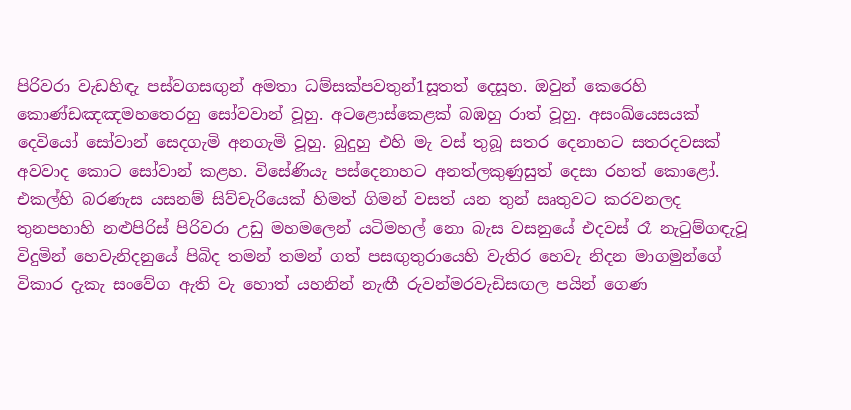පිරිවරා වැඩහිඳැ පස්වගසඟුන් අමතා ධම්සක්පවතුන්1සූතත් දෙසූහ. ඔවුන් කෙරෙහි කොණ්ඩඤඤමහතෙරහු සෝවවාන් වූහු. අට‍ළොස්කෙළක් බඹහු රාත් වූහු. අසංඛ්යෙසයක් දෙවියෝ ‍සෝවාන් සෙදගැමි අනගැමි වූහු. බුදුහු එහි මැ වස් තුබූ සතර දෙනාහට සතරදවසක් අවවාද කොට සෝවාන් කළහ. විසේණියැ පස්දෙනාහට අනත්ලකුණුසුත් දෙසා රහත් කොළෝ. එකල්හි බරණැස යසනම් සිව්චැරියෙක් හිමත් ගිමන් වසත් යන තුන් ඍතුවට කරවනලද තුනපහාහි නළුපිරිස් පිරිවරා උඩු මහමලෙන් යටිමහල් නො බැස වසනුයේ එදවස් රෑ නැටුම්ගඳැවූ විදුමින් හෙවැනිදනුයේ පිබිද තමන් තමන් ගත් පසඟුතුරා‍යෙහි වැතිර හෙවැ නිදන මාගමුන්ගේ විකාර දැකැ සංවේග ඇති වැ හොත් යහනින් නැඟී රුවන්මරවැඩිසඟල පයින් ගෙණ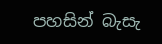පහසින් බැසැ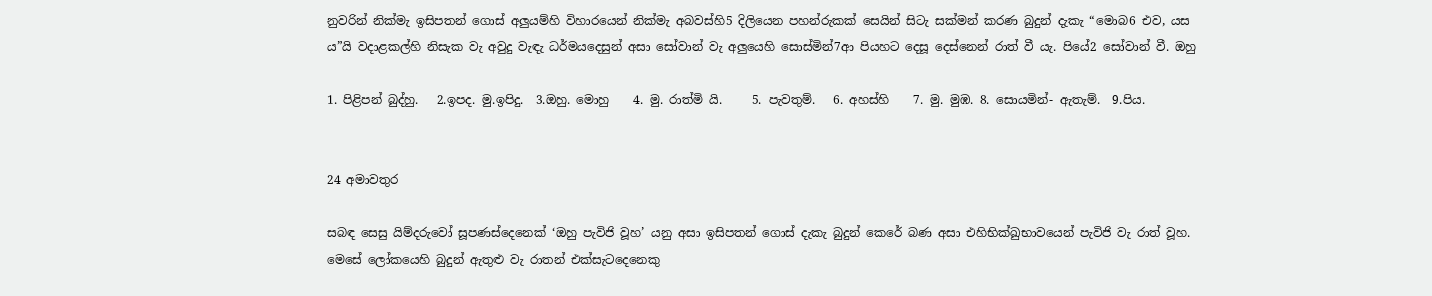නුවරින් නික්මැ ඉසිපතන් ගොස් අලුයම්හි විහාරයෙන් නික්මැ අබවස්හි5 දිලියෙන පහන්රුකක් සෙයින් සිටැ සක්මන් කරණ බුදුන් දැකැ “මොබ6 එව, යස ය”යි වදාළකල්හි නිසැක වැ අවුදු වැඳැ ධර්මයදෙසුන් අසා සෝවාන් වැ අලුයෙහි සොස්මින්7ආ පියහට දෙසූ දෙස්නෙන් රාත් වී යැ. පියේ2 සෝවාන් වී. ඔහු

1. පිළිපන් බුද්හු.   2.ඉපද. මු.ඉපිදු.  3.ඔහු. මොහු    4. මු. රාත්මි යි.     5. පැවතුම්.   6. අහස්හි    7. මු. මුඹ. 8. සොයමින්- ඇතැම්.  9.පිය.


24 අමාවතුර

සබඳ සෙසු යිම්දරුවෝ සූපණස්දෙනෙක් ‘ඔහු පැවිජි වූහ’ යනු අසා ඉසිපතන් ගොස් දැකැ බුදුන් කෙරේ බණ අසා එහිභික්ඛුභාවයෙන් පැවිජි වැ රාත් වූහ. මෙසේ ලෝකයෙහි බුදුන් ඇතුළු වැ රාතන් එක්සැටදෙනෙකු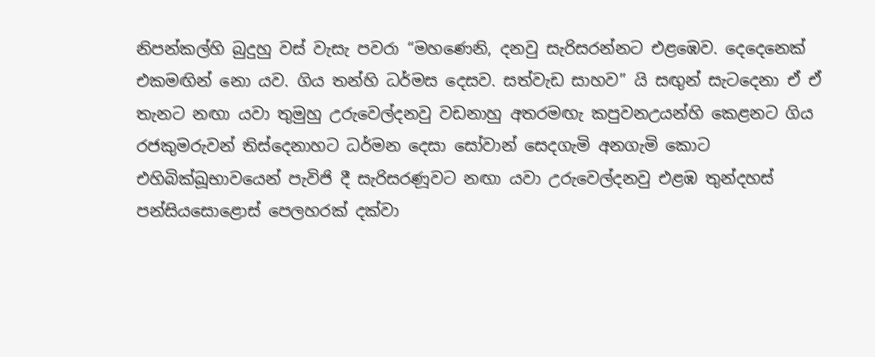නිපන්කල්හි බුදුහු වස් වැසැ පවරා “මහණෙනි, දනවු සැරිසරන්නට එළඹෙව. දෙදෙනෙක් එකමඟින් නො යව. ගිය තන්හි ධර්මස දෙසව. සත්වැඩ සාහව” යි සඟුන් සැටදෙනා ඒ ඒ තැනට නඟා යවා තුමුහු උරුවෙල්දනවු වඩනාහු අතරමඟැ කපුවනඋයන්හි කෙළනට ගිය රජකුමරුවන් තිස්දෙනාහට ධර්මන දෙසා සෝවාන් සෙදගැමි අනගැමි කොට එහිබික්ඛූභාවයෙන් පැවිජි දී සැරිසරණූවට නඟා යවා උරුවෙල්දනවු එළඹ තුන්දහස් පන්සියසොළොස් පෙලහරක් දක්වා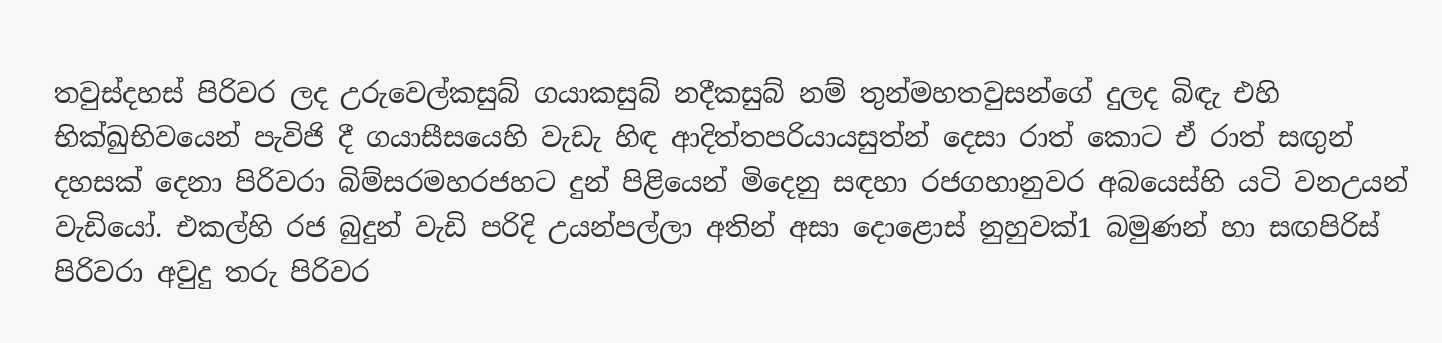තවුස්දහස් පිරිවර ලද උරුවෙල්කසුබ් ගයාකසුබ් නදීකසුබ් නම් තුන්මහතවුසන්ගේ දුලද බිඳැ එහි භික්ඛුභිවයෙන් පැවිජි දී ගයා‍සීසයෙහි වැඩැ හිඳ ආදිත්තපරියායසුත්න් දෙසා රාත් කොට ඒ රාත් සඟුන් දහසක් දෙනා පිරිවරා බිම්සරමහරජහට දුන් පිළියෙන් මිදෙනු සඳහා රජගහානුවර අබයෙස්හි යටි වනඋයන් වැඩියෝ. එකල්හි රජ බුදුන් වැඩි පරිදි උයන්පල්ලා අතින් අසා දොළොස් නුහුවක්1 බමුණන් හා සඟපිරිස් පිරිවරා අවුදු තරු පිරිවර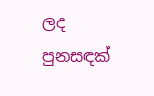ලද පුනසඳක්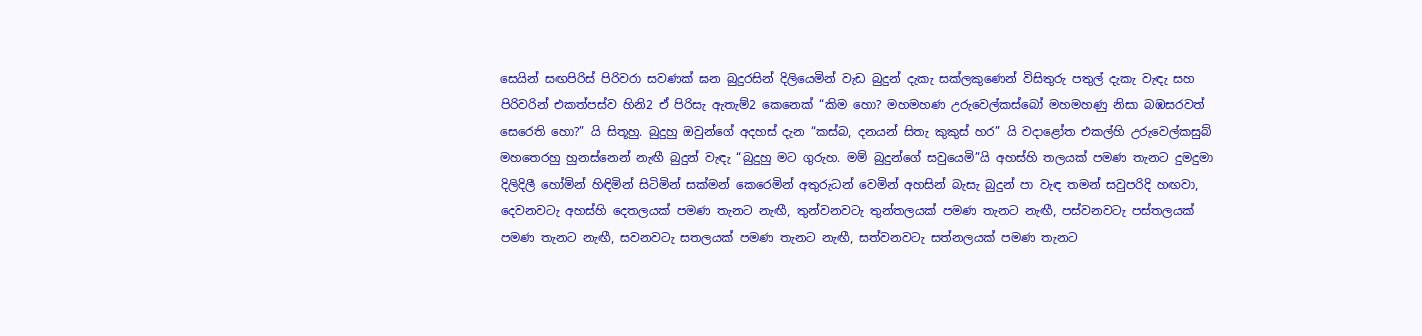සෙයින් සඟපිරිස් පිරිවරා සවණක් ඝන බුදුරසින් දිලියෙමින් වැඩ බුදුන් දැකැ සක්ලකුණෙන් විසිතුරු පතුල් දැකැ වැඳැ සහ පිරිවරින් එකත්පස්ව හිනි2 ඒ පිරිසැ ඇතැම්2 කෙනෙක් “කිම හො? මහමහණ උරුවෙල්කස්බෝ මහමහණු නිසා බඹසරවත් සෙරෙති හො?” යි සිතූහු. බුදුහු ඔවුන්ගේ අදහස් දැන “කස්බ, දනයන් සිතැ කුකුස් හර” යි වදාළෝත එකල්හි උරුවෙල්කසුබ් මහතෙරහු හුනස්නෙන් නැඟී බුදුන් වැඳැ “බුදුහු මට ගුරුහ. මම් බුදුන්ගේ සවුයෙමි”යි අහස්හි තලයක් පමණ තැනට දුමදුමා දිලිදිලී හෝමින් හිඳිමින් සිටිමින් සක්මන් කෙරෙමින් අතුරුධන් වෙමින් අහසින් බැසැ බුදුන් පා වැඳ තමන් සවුපරිදි හඟවා, දෙවනවටැ අහස්හි දෙතලයක් පමණ තැනට නැඟී, තුන්වනවටැ තුන්තලයක් පමණ තැනට නැඟී, පස්වනවටැ පස්තලයක් පමණ තැනට නැඟී, සවනවටැ සතලයක් පමණ තැනට නැඟී, සත්වනවටැ සත්නලයක් පමණ තැනට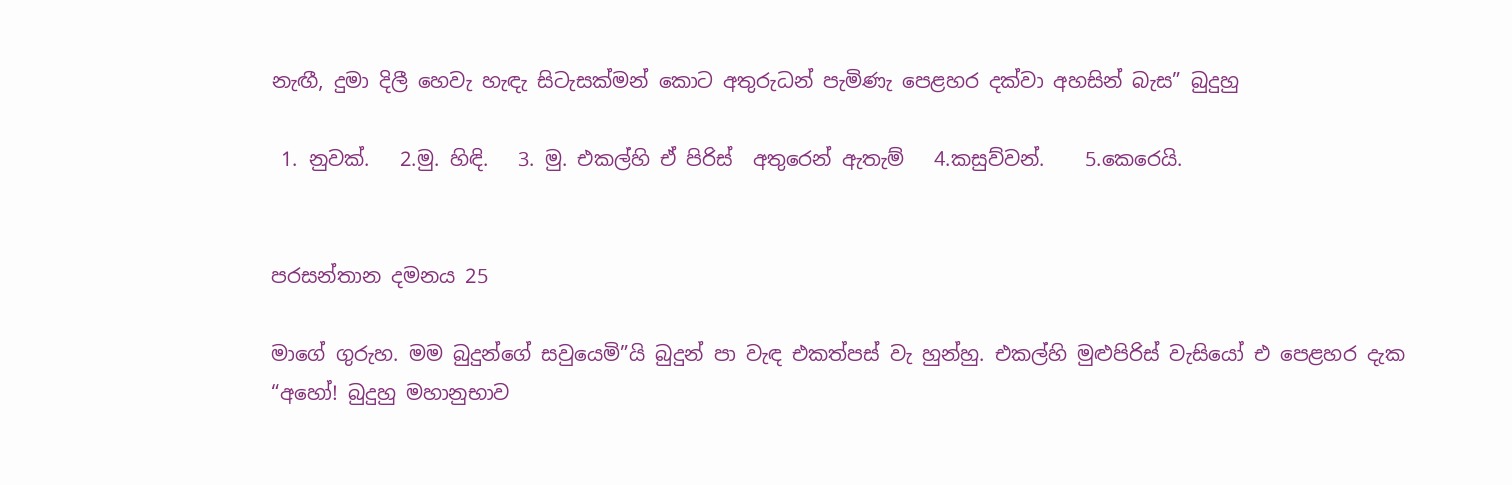නැඟී, දුමා දිලී හෙවැ හැඳැ සිටැසක්මන් කොට අතුරුධන් පැමිණැ පෙළහර දක්වා අහසින් බැස” බුදුහු

 1. නුවක්.   2.මු. හිඳි.   3. මු. එකල්හි ඒ පිරිස්  අතුරෙන් ඇතැම්   4.කසුව්වන්.    5.කෙරෙයි.


පරසන්තාන දමනය 25

මාගේ ගුරුහ. මම බුදුන්ගේ සවුයෙමි”යි බුදුන් පා වැඳ එකත්පස් වැ හුන්හු. එකල්හි මුළුපිරිස් වැසියෝ එ පෙළහර දැක “අහෝ! බුදුහු මහානුභාව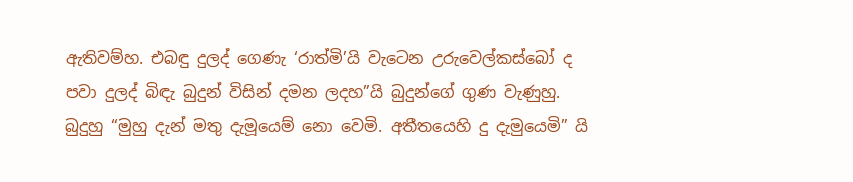ඇතිවම්හ. එබඳු දුලද් ගෙණැ ‘රාත්මි’යි වැටෙන උරුවෙල්කස්බෝ ද පවා දුලද් බිඳැ බුදුන් විසින් දමන ලදහ”යි බුදුන්ගේ ගුණ වැණුහු. බුදුහු “මුහු දැන් මතු දැමූයෙම් නො වෙමි. අතීතයෙහි දු දැමුයෙමි” යි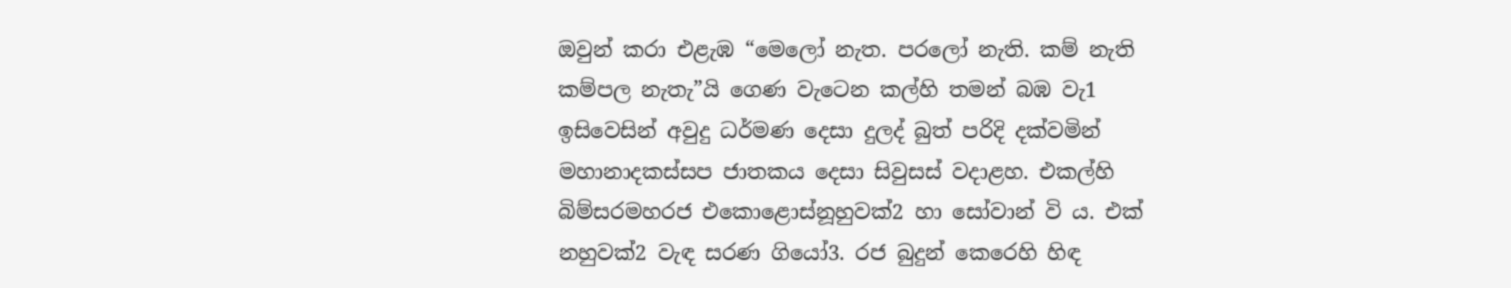ඔවුන් කරා එළැඹ “මෙලෝ නැත. පර‍ලෝ නැති. කම් නැති කම්පල නැතැ”යි ගෙණ වැ‍ටෙන කල්හි තමන් බඹ වැ1 ඉසිවෙසින් අවුදු ධර්මණ දෙසා දුලද් බුත් පරිදි දක්වමින් මහානාදකස්සප ජාතකය දෙසා සිවුසස් වදාළහ. එකල්හි බිම්සරමහරජ එකොළොස්නූහුවක්2 හා සෝවාන් වි ය. එක් නහුවක්2 වැඳ සරණ ගි‍යෝ3. රජ බුදුන් කෙරෙහි හිඳ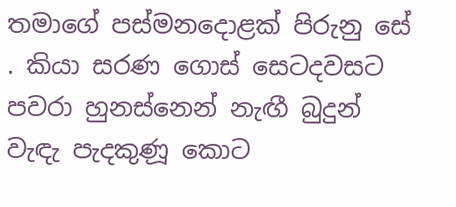තමාගේ පස්මනදොළක් පිරුනු සේ . කියා සරණ ගොස් සෙටදවසට පවරා හුනස්නෙන් නැඟී බුදුන් වැඳැ පැදකුණූ කොට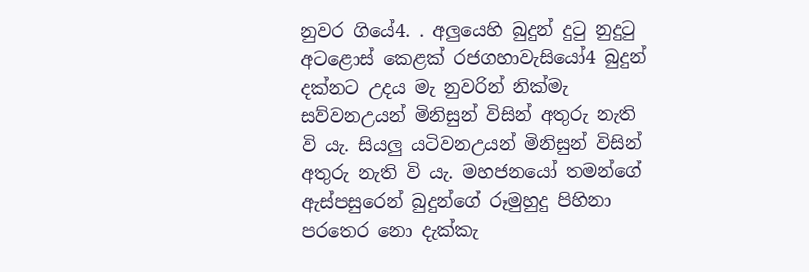නුවර ගියේ4. . අලුයෙහි බුදුන් දුටු නුදුටු අටළොස් කෙළක් රජගහාවැසියෝ4 බුදුන් දක්නට උදය මැ නුවරින් නික්මැ සව්වනඋයන් මිනිසුන් විසින් අතුරු නැති වි යැ. සියලු යටිවනඋයන් මිනිසුන් විසින් අතුරු නැති වි යැ. මහජනයෝ තමන්ගේ ඇස්පසුරෙන් බුදුන්ගේ රූමුහුදු පිහිනා පරතෙර නො දැක්කැ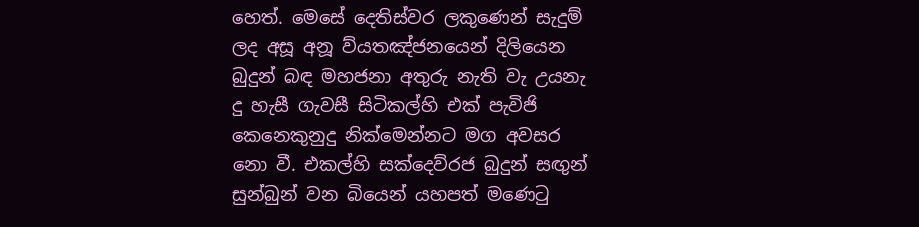හෙත්. මෙසේ දෙතිස්වර ලකුණෙන් සැදුම් ලද අසූ අනූ ව්යතඤ්ජනයෙන් දිලියෙන බුදුන් බඳ මහජනා අතුරු නැති වැ උයනැ දු හැසී ගැවසී සිටිකල්හි එක් පැවිජි කෙනෙකුනුදු නික්මෙන්නට මග අවසර නො වී. එකල්හි සක්දෙව්රජ බුදුන් සඟුන් සුන්බුන් වන බියෙන් යහපත් ම‍ණෙටු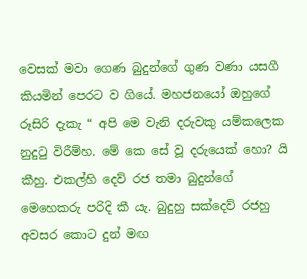වෙසක් මවා ගෙණ බුදුන්ගේ ගුණ වණා යසගී කියමින් පෙරට ව ගියේ. මහජන‍යෝ ඔහුගේ රූසිරි දැකැ “ අපි මෙ වැනි දරුවකු යම්කලෙක නුදුටු විරීම්හ. මේ කෙ සේ වූ දරුයෙක් හො? යි කීහු. එකල්හි දෙව් රජ තමා බුදුන්ගේ මෙහෙකරු පරිදි කී යැ. බුදුහු සක්දෙව් රජහු අවසර කොට දුන් මඟ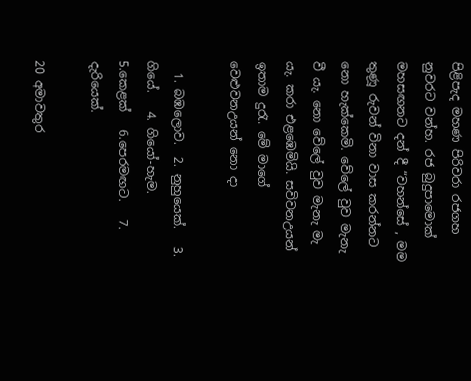පිළිපැද මහණ පිරිවරා රජගහ නුවරට වන්හ. රජ බුදුපාමොක් මහසඟනට දන් දී “වහන්සේ , මම තුණූ රුවන් විනා වාස කරන්නට නො හැක්කෙමි. වේලේ වුව මැනැ වී යැ. නො වේලේ වුව මැනැ මැ යැ. කරා එළඹෙමියි. සවිවනඋයන් ඉතාම දුරැ. මේ මාගේ වෙළුවනඋයන් නො දා

  1. බඹලොව.  2. නුහුයෙක්.   3. ගියේ.   4. ගියෝ-හැම.   5.කෙළක්   6.පෙරමඟට.   7. දැරියෙක්.

20 අමාවතුර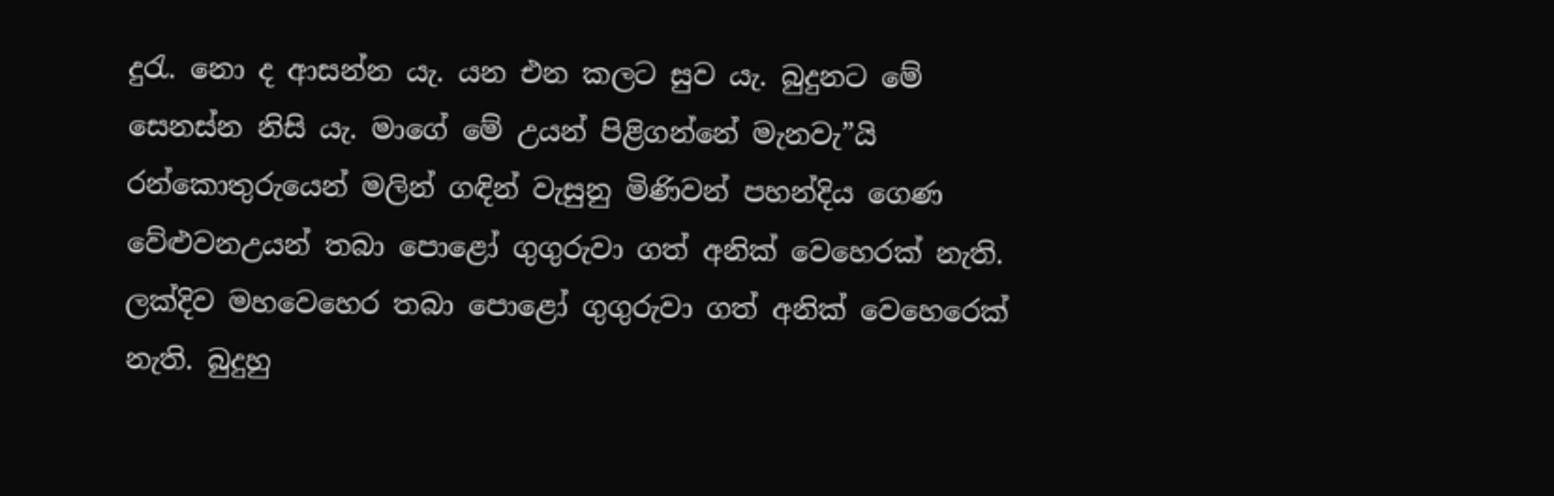දුරැ. නො ද ආසන්න යැ. යන එන කලට සුව යැ. බුදුනට මේ සෙනස්න නිසි යැ. මාගේ මේ උයන් පිළිගන්නේ මැනවැ”යි රන්කොතුරුයෙන් මලින් ගඳින් වැසුනු මිණිවන් පහන්දිය ගෙණ වේළුවනඋයන් තබා පොළෝ ගුගුරුවා ගත් අනික් වෙහෙරක් නැති. ලක්දිව මහවෙහෙර තබ‍ා පොළෝ ගුගුරුව‍ා ගත් අනික් වෙ‍හෙරෙක් නැති. බුදුහු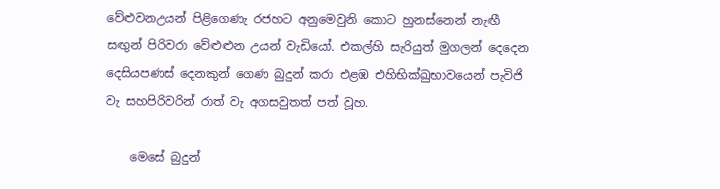වේළුවනඋයන් පිළිගෙණැ රජහ‍ට අනුමෙවුනි කොට හුනස්නෙන් නැඟී සඟුන් පිරිවරා වේළුළුන උයන් වැඩියෝ. එකල්හි සැරියුත් මුගලන් දෙදෙන දෙසියපණස් දෙනකුන් ගෙණ බුදුන් කරා එළඹ එහිභික්ඛුභාවයෙන් පැවිජි වැ සහපිරිවරින් රාත් වැ අගසවුතත් පත් වූහ.

    මෙසේ බුදුන්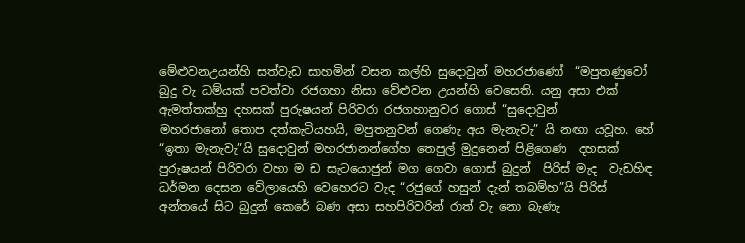මේළුවනඋයන්හි සත්වැඩ සාහමින් වසන කල්හි සුදොවුන් මහරජාණෝ  “මපුතණුවෝ බුදු වැ ධම්යක් පවත්වා රජගහා නිසා වේළුවන උයන්හි වෙසෙති. යනු අසා එක්  ඇමත්තක්හු දහසක් පුරුෂයන් පිරිවරා රජගහානුවර ගොස් “සුදොවුන් මහරජානෝ ‍තොප දත්කැටියහයි, මපුතනුවන් ගෙණැ අය මැනැවැ” යි නඟා යවූහ. හේ “ඉතා මැනැවැ”යි සුදොවුන් මහරජානන්ගේහ තෙපුල් මුදුනෙන් පිළිගෙණ  දහසක් පුරුෂයන් පිරිවරා වහා ම ඩ සැටයොජුන් මග ගෙවා ගොස් බුදුන්  පිරිස් මැද  වැඩහිඳ ධර්මන දෙසන වේලායෙහි වෙහෙරට වැද “රජුගේ හසුන් දැන් තබම්හ”යි පිරිස් අන්තයේ සිට බුදුන් කෙරේ බණ අසා සහපිරිවරින් රාත් වැ නො බැණැ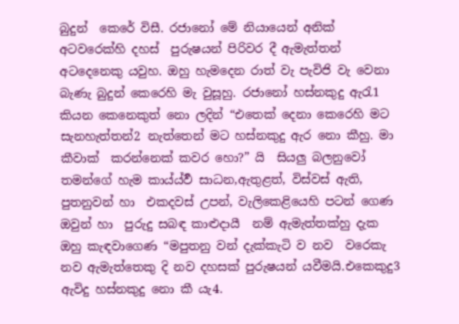බුදුන්  කෙරේ විසී. රජානෝ ‍මේ නියායෙන් අනික් අ‍ටවරෙක්හි දහස්  පුරුෂයන් පිරිවර දී ඇමැත්තන් අ‍ටදෙනෙකු යවුහ. ඔහු හැමදෙන රාත් වැ පැවිජි වැ වෙනා බැණැ බුදුන් කෙරෙහි මැ වුසූහු. රජානෝ හස්නකුදු ඇරැ1 කියන කෙනෙකුත් නො ලදින් “එතෙක් දෙනා කෙරෙහි මට සැනහැත්තන්2 නැත්තෙන් මට හස්නකුදු ඇර නො කීහු. මා කීවාක්  කරන්නෙක් කවර හො?” යි  සියලු බලනුවෝ තමන්ගේ හැම කාය්ය්වර්‍ සාධන,ඇතුළත්, විස්වස් ඇති, පුතනුවන් හා  එකදවස් උපන්, වැලිකෙළියෙහි පටන් ගෙණ ඔවුන් හා  පුරුදු සබඳ කාළුදායී  නම් ඇමැත්තක්හු දැක ඔහු කැඳවාගෙණ “මපුතනු වන් දැක්කැටි ව නව  වරෙකැ නව ඇමැත්තෙකු දි නව දහසක් පුරුෂයන් යවීමයි.එකෙකුදු3 ඇවිදු හස්නකුදු නො කී යැ4.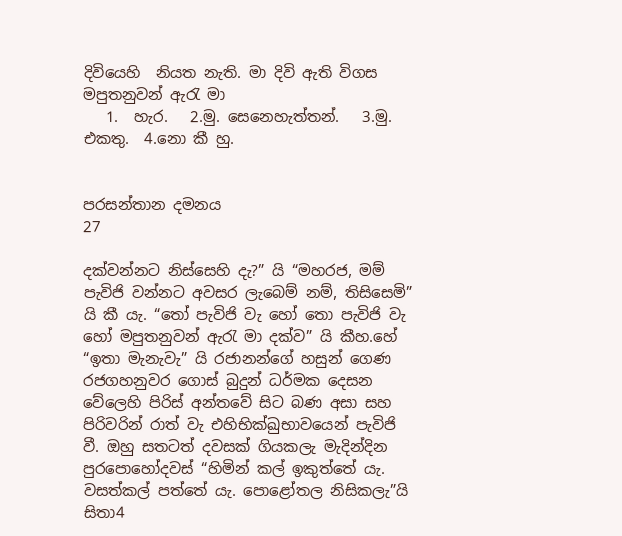දිවියෙහි  නියත නැති. මා දිවි ඇති විගස මපුතනුවන් ඇරැ මා
   1.  හැර.   2.මු. සෙනෙහැත්තන්.   3.මු. එකතු.  4.නො‍ කී හු.


පරසන්තාන දමනය                             27

දක්වන්නට නිස්සෙහි දැ?” යි “මහරජ, මම් පැවිජි වන්නට අවසර ලැබෙම් නම්, තිසිසෙමි” යි කී යැ. “තෝ පැවිජි වැ හෝ තො පැවිජි වැ හෝ මපුතනුවන් ඇරැ මා දක්ව” යි කීහ.හේ “ඉතා මැනැවැ” යි රජානන්ගේ හසුන් ගෙණ රජගහනුවර ගොස් බුදුන් ධර්මක දෙසන වේලෙහි පිරිස් අන්තවේ සිට බණ අසා සහ පිරිවරින් රාත් වැ එහිභික්ඛුභාවයෙන් පැවිජි වී. ඔහු සතටත් දවසක් ගියකලැ මැදින්දින පුරපොහෝදවස් “හිමින් කල් ඉකුත්තේ යැ. වසත්කල් පත්තේ යැ. පොළෝතල නිසිකලැ”යි සිතා4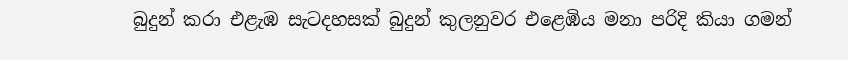බුදුන් කරා එළැඹ සැටදහසක් බුදුන් කුලනුවර එළෙඹිය මනා පරිදි කියා ගමන්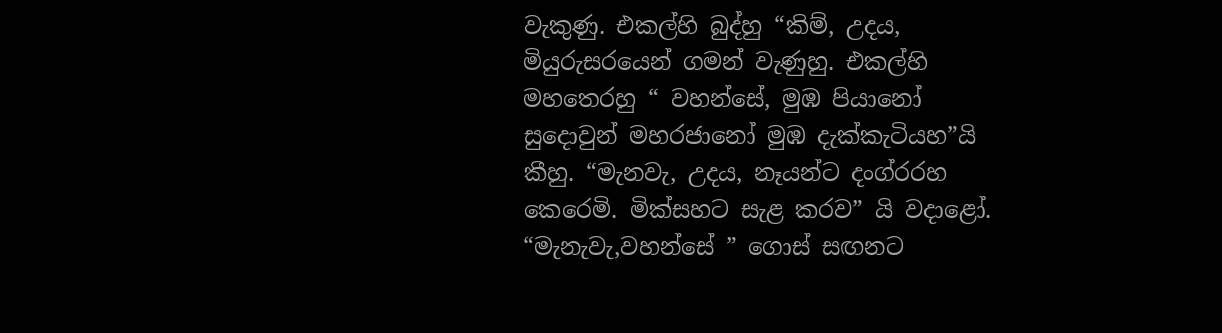වැකුණු. එකල්හි බුද්හු “කිම්, උදය, මියුරුසරයෙන් ගමන් වැණුහු. එකල්හි මහතෙරහු “ වහන්සේ, මුඹ පියානෝ සුදොවුන් මහරජානෝ මුඹ දැක්කැටියහ”යි කීහු. “මැනවැ, උදය, නෑයන්ට දංග්රරහ කෙරෙමි. මික්සහට සැළ කරව” යි වදාළෝ. “මැනැවැ,වහන්සේ ” ගොස් සඟනට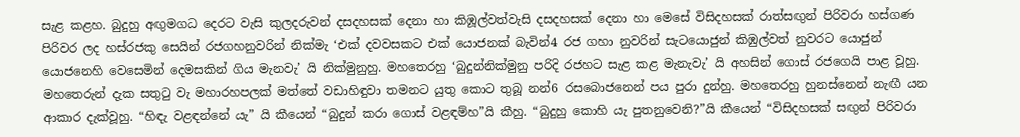සැළ කළහ. බුදුහු අඟුමගධ දෙරට වැසි කුලදරුවන් දසදහසක් දෙනා හා කිඹූල්වත්වැසි දසදහසක් දෙනා හා මෙසේ විසිදහසක් රාත්සඟුන් පිරිවරා හස්ගණ පිරිවර ලද හස්රජකු සෙයින් රජගහනුවරින් නික්මැ ‘එක් දවවසකට එක් යොජනක් බැවින්4 රජ ගහා නුවරින් සැටයොජුන් කිඹුල්වත් නුවරට යොජුන් යොජනෙහි වෙසෙමින් දෙමසකින් ගිය මැනවැ’ යි නික්මුනුහු. මහතෙරහු ‘බුදුන්නික්මුනු පරිදි රජහ‍ට සැළ කළ මැනැවැ’ යි අහසින් ‍ගොස් රජගෙයි පාළ වූහු. මහතෙරුන් දැක සතුටු වැ මහාරහපලක් මත්තේ වඩාහිඳුවා තමනට යුතු කොට තුබූ නන්6 රසබොජනෙන් පය පුරා දුන්හු. මහතෙරහු හුනස්නෙන් නැඟී යන ආකාර දැක්වූහු. “හිඳැ වළඳන්නේ යැ” යි කීයෙන් “බුදුන් කරා ගොස් වළඳම්හ”යි කීහු. “බුදුහු කෙ‍ාහි යැ පුතනුවෙනි?”යි කීයෙන් “විසිදහසක් සඟුන් පිරිවරා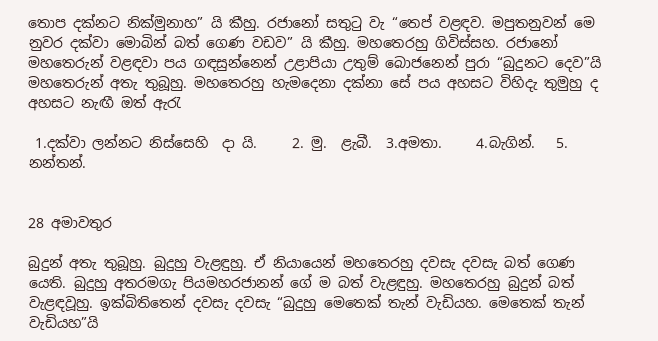තොප දක්නට නික්මුනාහ” යි කීහු. රජානෝ සතුටු වැ “තෙප් වළඳව. මපුතනුවන් මෙ නුවර දක්වා මොබින් බත් ගෙණ වඩව” යි කීහු. මහතෙරහු ගිවිස්සහ. රජානෝ මහතෙරුන් වළඳවා පය ගඳසුන්නෙන් උළාපියා උතුම් බොජනෙන් පුරා “බුදුනට දෙව”යි මහතෙරුන් අතැ තුබූහු. මහතෙරහු හැමදෙනා දක්නා සේ පය අහසට විහිදැ තුමුහු ද අහසට නැඟී ඔත් ඇරැ

 1.දක්වා ලන්නට නිස්සෙහි  දා යි.     2. මු.  ළැබී.  3.අමතා.     4.බැගින්.   5. නන්තන්.


28 අමාවතුර

බුදුන් අතැ තුබූහු. බුදුහු වැළඳුහු. ඒ නිය‍ායෙන් මහතෙරහු දවසැ දවසැ බත් ගෙණ යෙති. බුදුහු අතරමගැ පියමහරජානන් ගේ ම බත් වැළඳුහු. මහතෙරහු බුදුන් බත් වැළඳවූහු. ඉක්බිතිතෙන් දවසැ දවසැ “බුදුහු මෙතෙක් තැන් වැඩියහ. මෙතෙක් තැන් වැඩියහ”යි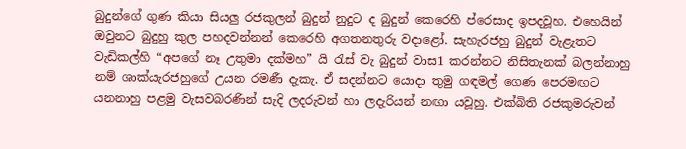බුදුන්ගේ ගුණ කියා සියලු රජකුලන් බුදුන් නුදුට ද බුදුන් කෙරෙහි ප්රෙසාද ඉපදවූහ. එහෙයින් ඔවුනට බුදුහු කුල පහදවන්නන් කෙරෙහි අගතනතුරු වදාළෝ. සැහැරජහු බුදුන් වැළැතට වැඩිකල්හි “අපගේ නෑ උතුමා දක්මහ” යි රැස් වැ බුදුන් වාස1 කරන්නට නිසිතැනක් බලන්නාහු නම් ශාක්යැරජහුගේ උයන රමණී දැකැ. ඒ සදන්නට යොදා තුමු ගඳමල් ගෙණ පෙරමඟට යනනාහු පළමු වැසවබරණින් සැදි ලදරුවන් හා ලදැරියන් නඟා යවූහු. එක්බිති රජකුමරුවන්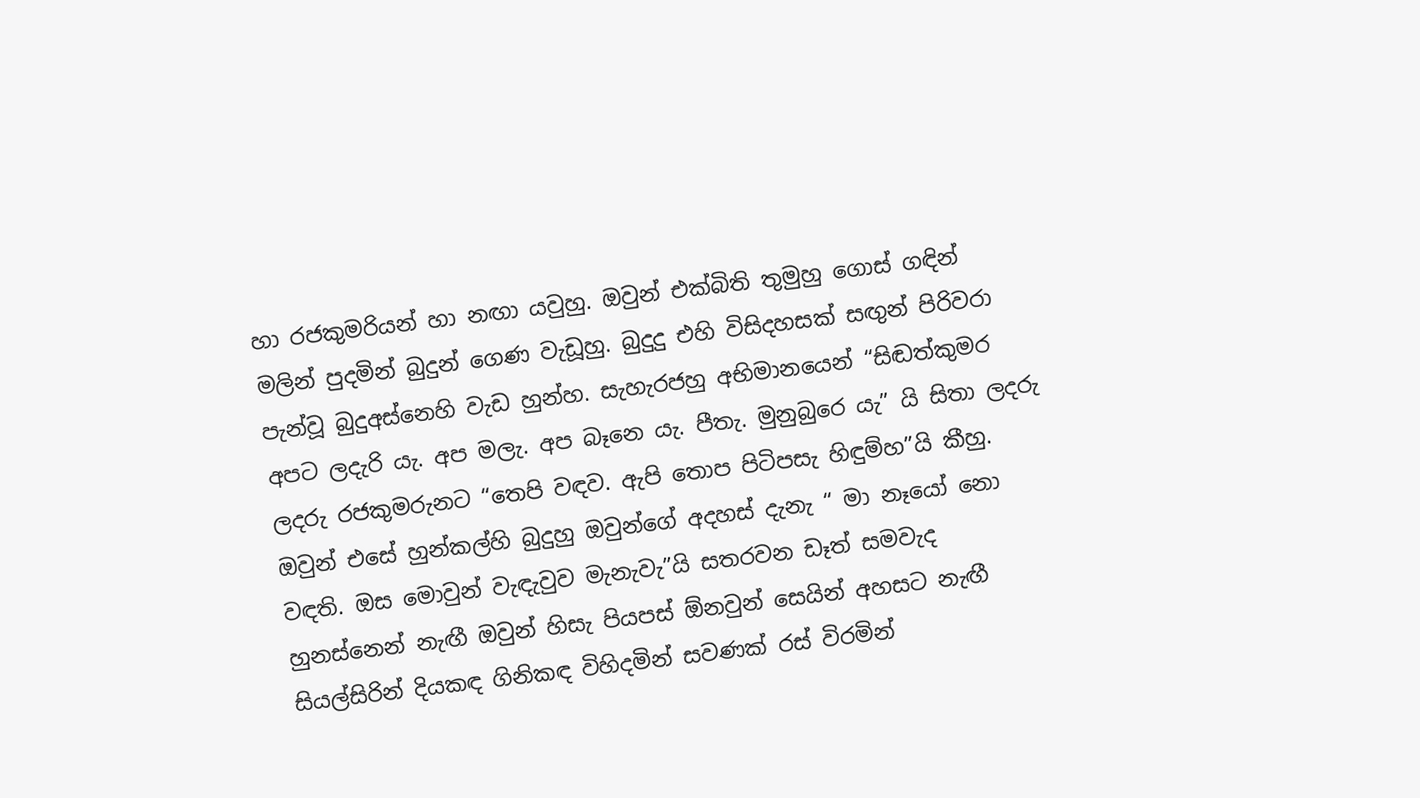හා රජකුමරියන් හා නඟා යවුහු. ඔවුන් එක්බිති තුමුහු ගොස් ගඳින් මලින් පුදමින් බුදුන් ගෙණ වැඩූහු. බුදුදු එහි විසිදහසක් සඟුන් පිරිවරා පැන්වූ බුදුඅස්නෙහි වැඩ හුන්හ. සැහැරජහු අභිමානයෙන් “සිඬත්කුමර අපට ලදැරි යැ. අප මලැ. අප බෑනෙ යැ. පීතැ. මුනුබුරෙ යැ” යි සිතා ලදරු ලදරු ර‍ජකුමරුනට “තෙපි වඳව. ඇපි තොප පිටිපසැ හිඳුම්හ”යි කීහු. ඔවුන් එසේ හුන්කල්හි බුදුහු ඔවුන්ගේ අදහස් දැනැ “ මා නෑයෝ නො වඳති. ඔස මොවුන් වැඳැවුව මැනැවැ”යි සතරවන ඩෑත් සමවැද හුනස්නෙන් නැඟී ඔවුන් හිසැ පියපස් ඕනවුන් සෙයින් අහසට නැඟී සියල්සිරින් දියකඳ ගිනිකඳ විහිදමින් සවණක් රස් විරමින්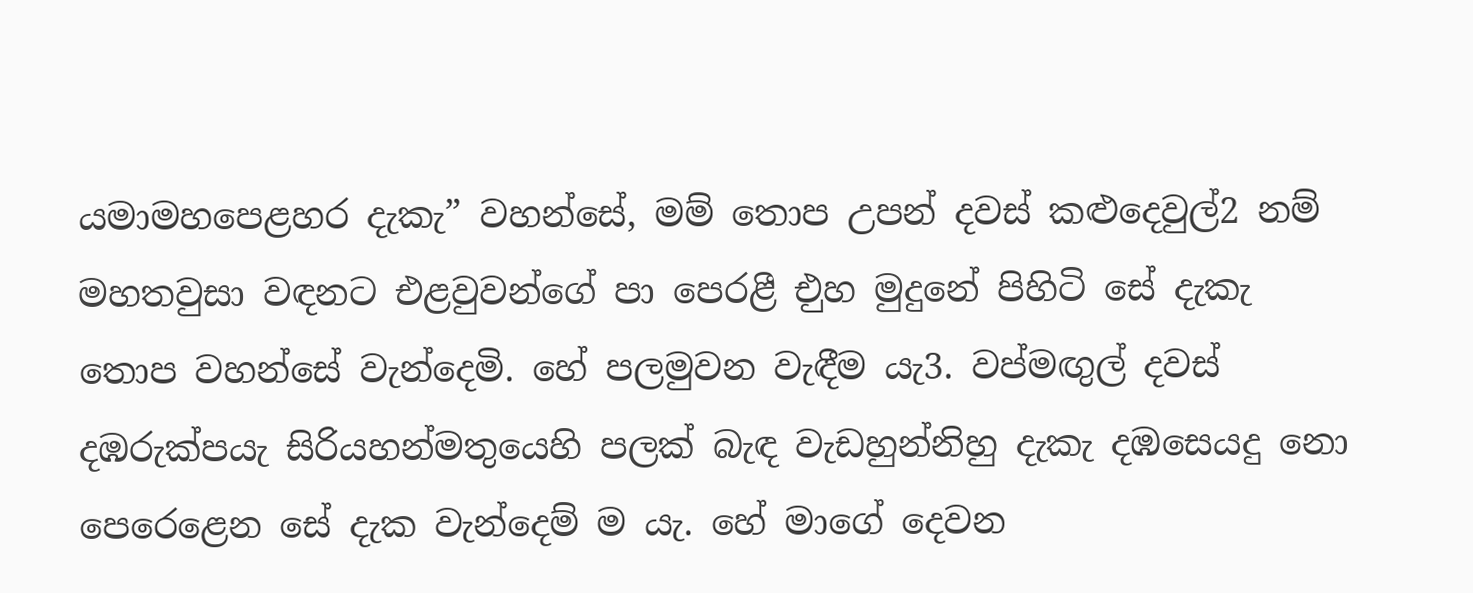යමාමහපෙළහර දැකැ” වහන්සේ, මම් තොප උපන් දවස් කළුදෙවුල්2 නම් මහතවුසා වඳනට එළවුවන්ගේ පා පෙරළී එුහ මුදුනේ පිහිටි සේ දැකැ තොප වහන්සේ වැන්දෙමි. හේ පලමුවන වැඳීම යැ3. වප්මඟුල් දවස් දඹරුක්පයැ සිරියහන්මතුයෙහි පලක් බැඳ වැඩහුන්නිහු දැකැ දඹසෙයදු නො පෙරෙළෙන සේ දැක වැන්දෙම් ම යැ. හේ මාගේ දෙවන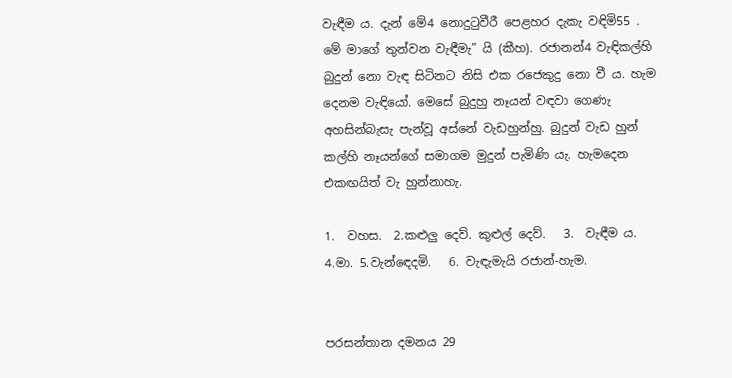වැඳීම ය. දැන් මේ4 නොදුටුවීරී පෙළහර දැකැ වඳිමි55 . මේ මාගේ තුන්වන වැඳීමැ” යි (කීහ). රජානන්4 වැඳිකල්හි බුදුන් නො වැඳ සිටිනට නිසි එක රජෙකුදු නො වී ය. හැම දෙනම වැඳියෝ. මෙසේ බුදුහු නෑයන් වඳවා ගෙණැ අහසින්බැසැ පැන්වූ අස්නේ වැඩහුන්හු. බුදුන් වැඩ හුන් කල්හි නෑයන්ගේ සමාගම මුදුන් පැමිණි යැ. හැමදෙන එකඟයිත් වැ හුන්නාහැ.

1.  වහස.  2.කළුලු දෙව්. කුළුල් දෙව්.   3.  වැඳීම ය.       4.මා. 5.වැන්ඳෙදමි.   6. වැඳැමැයි රජාන්-හැම.


පරසන්තාන දමනය 29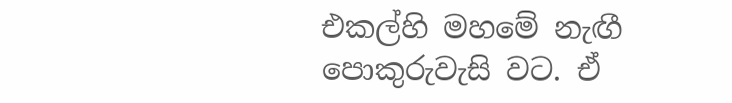එකල්හි මහමේ නැඟී පොකුරුවැසි වට. ඒ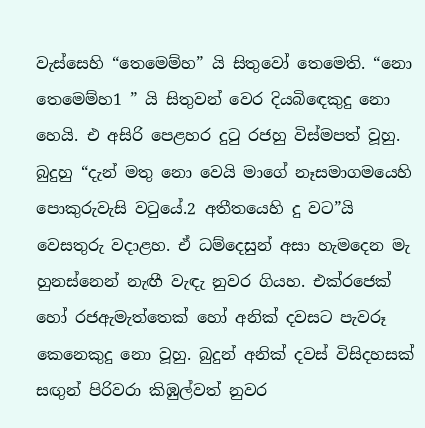වැස්සෙහි “තෙමෙම්හ” යි සිතුවෝ තෙමෙති. “නො තෙමෙම්හ1 ” යි සිතුවන් වෙර දියබිඳෙකුදු නො‍ හෙයි. එ අසිරි පෙළහර දුටු රජහු විස්මපත් වූහු. බුදුහු “දැන් මතු නො වෙයි මාගේ නෑසමාගමයෙහි පොකුරුවැසි වටුයේ.2 අතීතයෙහි දු වට”යි වෙසතුරු වදාළහ. ඒ ධම්දෙසුන් අසා හැමදෙන මැ හුනස්නෙන් නැඟී වැඳැ නුවර ගියහ. එක්රජෙක් හෝ රජඇමැත්තෙක් හෝ අනික් දවසට පැවරූ කෙනෙකුදු නො වූහු. බුදුන් අනික් දවස් විසිදහසක් සඟුන් පිරිවරා කිඹුල්වත් නුවර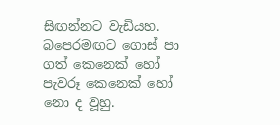සිඟන්නට වැඩියහ. බපෙරමඟට ගොස් පා ගත් කෙනෙක් හෝ පැවරූ කෙනෙක් හෝ නො ද වූහු.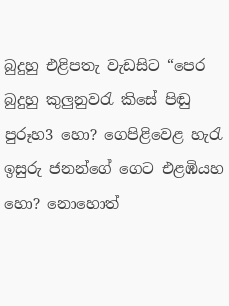බුදුහු එළිපතැ වැඩසිට “පෙර බුදුහු කුලුනුවරැ කිසේ පිඬු පුරූහ3 හො? ගෙපිළිවෙළ හැරැ ඉසුරු ජනන්ගේ ගෙට එළඹියහ හො? නොහොත්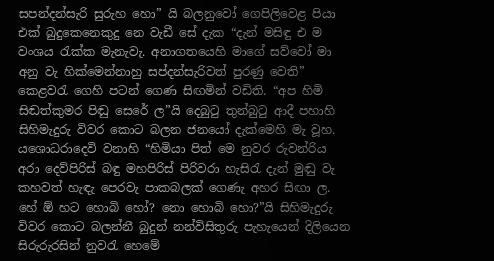සපන්දන්සැරි සුරුහ හො” යි බලනුවෝ ගෙපිලිවෙළ පියා එක් බුදුකෙනෙකුදු නෙ වැඩී සේ දැක “දැන් මසිඳු එ ම වංශය රැක්ක මැනැවැ. අනාගතයෙහි මාගේ සව්වෝ මා අනු වැ හික්මෙන්නාහු සප්දන්සැරිවත් පුරණු වෙති” කෙළවරැ ගෙහි පටන් ගෙණ සිඟමින් වඩිති. “අප හිමි සිඬත්කුමර පිඬු සෙරේ ල”යි දෙබුටු තුන්බුටු ආදී පහාහි සිහිමැදුරු විවර කොට බලන ජනයෝ දැක්මෙහි මැ වූහ. යශොධර‍ාදෙවි වනාහි “හිමියා පිත් මෙ නුවර රුවන්රිය අරා දෙව්පිරිස් බඳු මහපිරිස් පිරිවරා හැසිරැ දැන් මුඬු වැ කහවත් හැඳැ පෙරවැ පාකබලක් ගෙණැ අහර සිඟා‍ ල. හේ ඕ හට හොබි හෝ? නො හොබි හො?”යි සිහිමැදුරු විවර කොට බලන්නී බුදුන් නන්විසිතුරු පැහැයෙන් දිලියෙන සිරුරුරසින් නුවරැ හෙමේ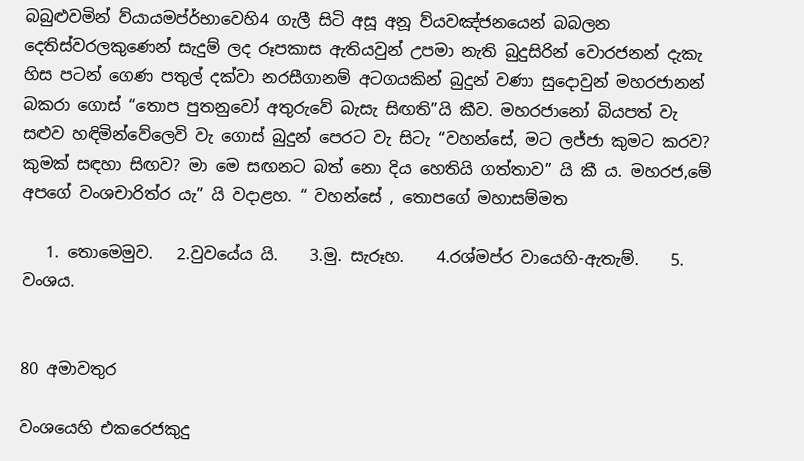බබුළුවමින් ව්යායමප්ර්භාවෙහි4 ගැලී සිටි අසූ අනූ ව්යවඤ්ජනයෙන් බබලන දෙතිස්වරලකුණෙන් සැදුම් ලද රූපකාස ඇතියවුන් උපමා නැති බුදුසිරින් වොරජනන් දැකැ හිස පටන් ගෙණ පතුල් දක්වා නරසීගානම් අටගයකින් බුදුන් වණා සුදොවුන් මහරජානන් බකරා ගොස් “තොප පුතනුවෝ අතුරුවේ බැසැ සිඟති”යි කීව. මහරජානෝ බියපත් වැ සළුව හඳිමින්වේලෙවි වැ ගොස් බුදුන් පෙරට වැ සිටැ “වහන්සේ, මට ලජ්ජා කුමට‍ කරව? කුමක් සඳහා සිඟව? මා මෙ සඟනට බත් නො දිය හෙතියි ගත්තාව” යි කී ය. මහරජ,මේ අපගේ වංශචාරිත්ර යැ” යි වදාළහ. “ වහන්සේ , තොපගේ මහාසම්මත

   1. තොමෙමුව.   2.වුවයේය යි.    3.මු. සැරූහ.    4.රශ්මප්ර වායෙහි-ඇතැම්.    5. වංශය.


80 අමාවතුර

වංශයෙහි එකර‍ෙජකුදු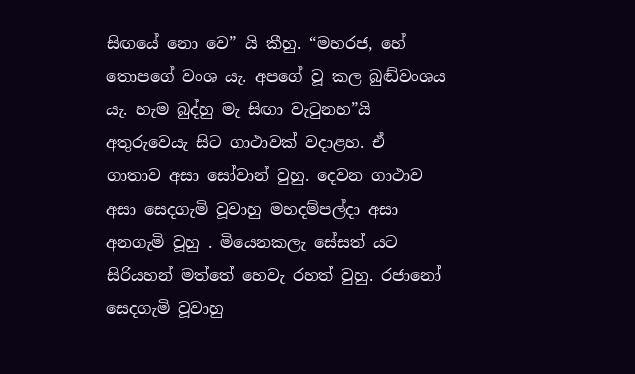සිඟයේ නො වෙ” යි කීහු. “මහරජ, හේ තොපගේ වංශ යැ. අපගේ වූ කල බුඬ්වංශය යැ. හැම බුද්හු මැ සිඟා වැටුනහ”යි අතුරුවෙයැ සිට ගාථාවක් වදාළහ. ඒ ගාතාව අසා සෝවාන් වුහු. දෙවන ගාථාව අසා සෙදගැමි වූවා‍හු මහදම්පල්දා අසා අනගැමි වූහු . මියෙනකලැ සේසත් යට සිරියහන් මත්තේ හෙවැ රහත් වුහු. රජානෝ සෙදගැමි වූවාහු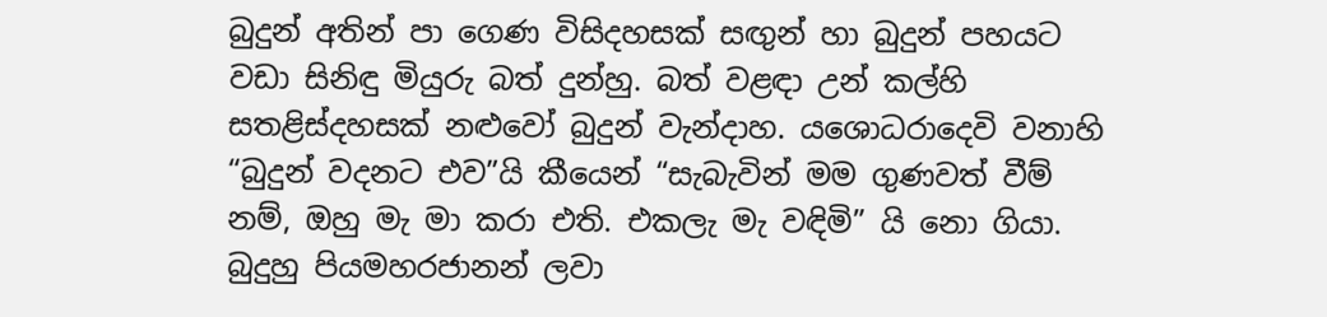බුදුන් අතින් පා ගෙණ විසිදහසක් සඟුන් හා බුදුන් පහයට වඩා සිනිඳු මියුරු බත් දුන්හු. බත් වළඳා උන් කල්හි සතළිස්දහසක් නළුවෝ බුදුන් වැන්දාහ. යශොධරාදෙවි වනාහි “බුදුන් වදනට එව”යි කීයෙන් “සැබැවින් මම ගුණවත් වීම් නම්, ඔහු මැ මා කරා එති. එකලැ මැ වඳිමි” යි නො ගියා. බුදුහු පියමහරජානන් ලවා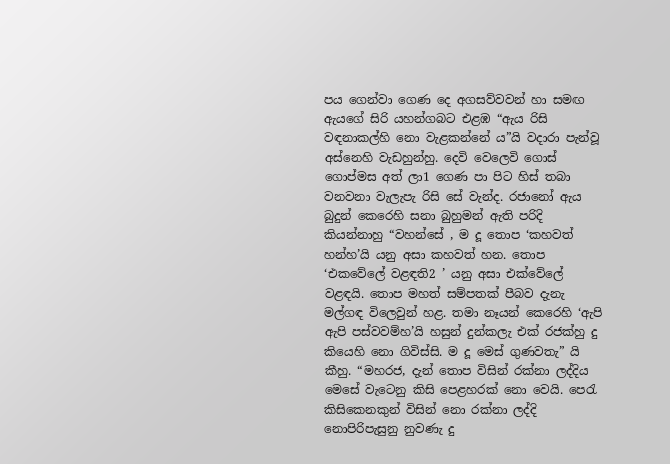පය ගෙන්වා ගෙණ දෙ අගසව්වවන් හා සමඟ ඇයගේ සිරි යහන්ගබට එළඹ “ඇය රිසි වඳනාකල්හි නො වැළකන්නේ ය”යි වදාරා පැන්වූ අස්නෙහි වැඩහුන්හු. දෙවි වෙලෙවි ගෙ‍ාස් ගොප්මස අත් ලා1 ගෙණ පා පිට හිස් තබා වනවනා වැලැපැ රිසි සේ වැන්ද. රජානෝ ඇය බුදුන් කෙරෙහි සනා බුහුමන් ඇති පරිදි කියන්නාහු “වහන්සේ , ම දූ තොප ‘කහවත් හන්හ’යි යනු අසා කහවත් හන. තොප ‘එකවේලේ වළඳති2 ’ යනු අසා එක්වේලේ වළඳයි. තොප මහත් සම්පතක් පීබව දැනැ මල්ගඳ විලෙවුන් හළ. තමා නෑයන් කෙරෙහි ‘ඇපි ඇපි පස්වවම්හ’යි හසුන් දුන්කලැ එක් රජක්හු දු කියෙහි නො ගිවිස්සි. ම දූ මෙස් ගුණවතැ” යි කීහු. “මහරජ, දැන් තොප විසින් රක්නා ලද්දිය මෙසේ වැටෙනු කිසි පෙළහරක් නො වෙයි. පෙරැ කිසිකෙනකුන් විසින් නො රක්නා ලද්දි නොපිරිපැසුනු නුවණැ දු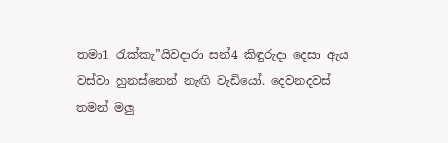තමා1 රැක්කැ”යිවදාරා සන්4 කිඳුරුදා දෙසා ඇය වස්වා හුනස්නෙන් නැඟි වැඩි‍යෝ. දෙවනදවස් තමන් මලු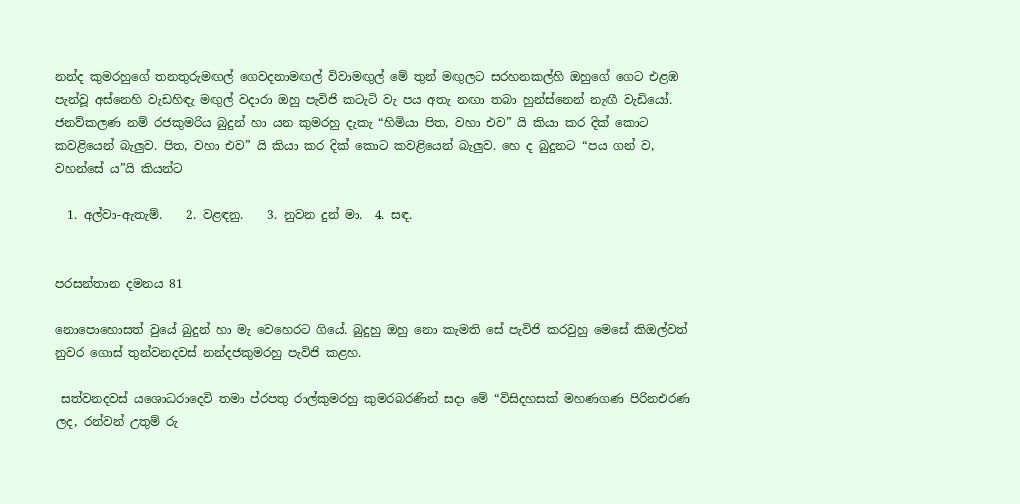නන්ද කුමරහුගේ තනතුරුමඟල් ගෙවදනාමඟල් විවාමඟුල් මේ තුන් මඟුලට සරහනකල්හි ඔහුගේ ගෙට එළඹ පැන්වූ අස්නෙහි වැඩහිඳැ මඟුල් වදාරා ඔහු පැවිජි කටැටි වැ පය අතැ නඟා තබා හුන්ස්නෙන් නැඟී වැඩියෝ. ජනව්කලණ නම් රජකුමරිය බුදුන් හා යන කුමරහු දැකැ “හිමියා පිත, වහා එව” යි කියා කර දික් කොට කවළියෙන් බැලුව. පිත, වහා එව” යි කියා කර දික් ‍කොට කවළියෙන් බැලුව. හෙ ද බුදුනට “පය ගන් ව, වහන්සේ ය”යි කියන්ට

  1. අල්වා-ඇතැම්.    2. වළඳනු.    3. නුවන දුන් මා.  4. සඳ.


පරසන්තාන දමනය 81

නොපොහොසත් වුයේ බුදුන් හා මැ වෙහෙරට ගියේ. බුදුහු ඔහු නො කැමති සේ පැවිජි කරවුහු මෙසේ කිඔල්වත් නුවර ගොස් තුන්වනදවස් නන්දජකුමරහු පැවිජි කළහ.

 සත්වනදවස් යශොධරාදෙවි තමා ප්රපතු රාල්කුමරහු කුමරබරණින් සදා මේ “විසිදහසක් මහණගණ පිරිනඑරණ ලද, රන්වන් උතුම් රු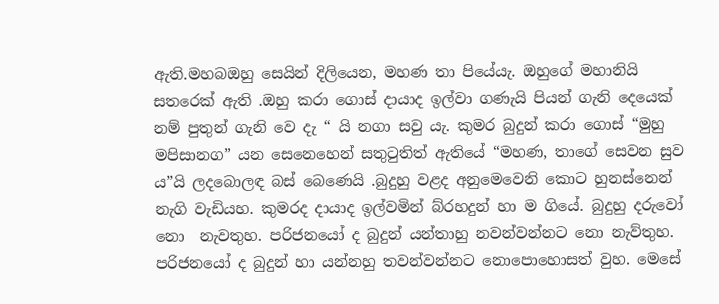ඇති.මහබඔහු සෙයින් දිලියෙන, මහණ තා පියේයැ. ඔහුගේ මහානියි සතරෙක් ඇති .ඔහු කරා ගොස් දායාද ඉල්වා ගණැයි පියන් ගැනි දෙයෙක් නම් පුතුන් ගැනි වෙ දැ “ යි නගා සවු යැ. කුමර බුදුන් කරා ගොස් “මුහු මපිසානග” යන සෙනෙහෙන් සතුටුතිත් ඇතියේ “මහණ, තාගේ සෙවන සුව ය”යි ලදබොලඳ බස් බෙණෙයි .බුදුහු වළද අනුමෙවෙනි කොට හුනස්නෙන් නැගි වැඩියහ. කුමරද දායාද ඉල්වමින් බ්රහදුන් හා ම ගියේ. බුදුහු දරුවෝ නො  නැවතුහ. පරිජනයෝ ද බුදුන් යන්තාහු නවන්වන්නට නො නැව්තුහ. පරිජනයෝ ද බුදුන් හා යන්නහු තවන්වන්නට නොපො‍හොසත් වුහ. මෙසේ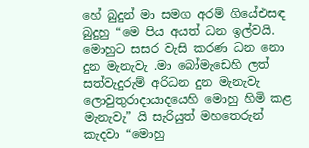හේ බුදුන් මා සමග අරම් ගියේඑසඳ බුදුහු “මෙ පිය අයත් ධන ඉල්වයි.  මොහුට සසර වැසි කරණ ධන නො දුන මැනැවැ .මා බෝමැඩෙහි ලත් සත්වැදුරුම් අරිධන දුන මැනැවැ ලොවුතුරාදායාදයෙහි මොහු හිමි කළ මැනැවැ” යි සැරියුත් මහතෙරුන් කැදවා “මොහු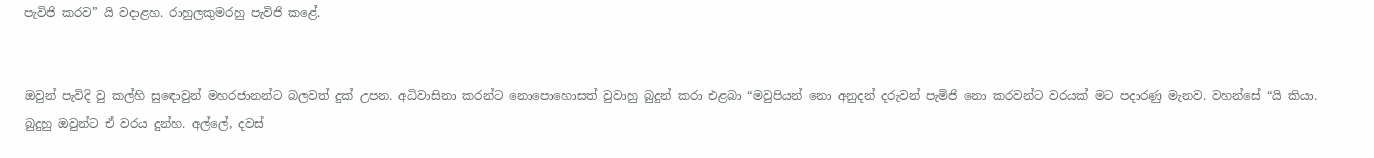පැවිජි කරව” යි වදාළහ. රාහුලකුමරහු පැවිජි කළේ.


ඔවුන් පැවිදි වු කල්හි සු‍ඳොවුන් මහරජානන්ට බලවත් දුක් උපන. අධිවාසිනා කරන්ට නොපොහොසත් වුවාහු බුදුන් කරා එළබා “මවුපියන් නො අනුදන් දරුවන් පැමිජි නො කරවන්ට වරයක් මට පදාරණු මැනව. වහන්සේ “යි කියා. බුදුහු ඔවුන්ට ඒ වරය දුන්හ. අල්ලේ, දවස්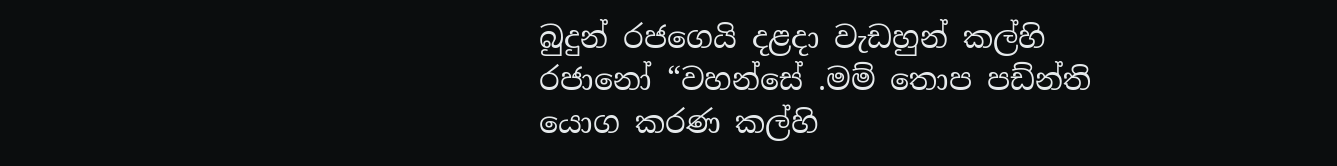බුදුන් රජගෙයි දළදා වැඩහුන් කල්හි රජානෝ “වහන්සේ .මම් තොප පඩ්න්ති යොග කරණ කල්හි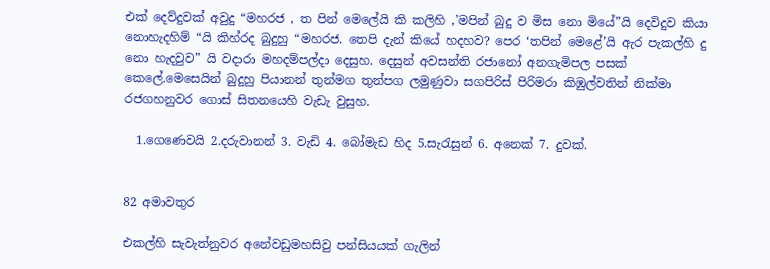එක් දෙව්දුවක් අවුදු “මහරජ , ත පින් මෙලේයි කි කලිහි ,’මපින් බුදු ව මිස නො මියේ”යි දෙවිදුව කියා නොහැදහිම් “යි කිහ්රද බුදුහු “මහරජ. තෙපි දැන් කියේ හදහව? පෙර ‘තපින් මෙළේ’යි ඇර පැකල්හි දු නො හැදවුව” යි වදාරා මහදම්පල්දා දෙසුහ. දෙසුන් අවසන්ති රජානෝ අනගැමිපල පසක් කෙලේ.මෙසෙයින් බුදුහු පියානන් තුන්මග තුන්පග ලමුණුවා සගපිරිස් පිරිමරා කිඹුල්වතින් නික්මා රජගහනුවර ගොස් සිතනයෙහි වැඩැ වුසුහ.

  1.ගෙණෙවයි 2.දරුවානන් 3. වැඩි 4. බෝමැඩ හිද 5.සැරැසුන් 6. අනෙක් 7. දුවක්.


82 අමාවතුර

එකල්හි සැවැත්නුවර අනේවඩුමහසිවු පන්සියයක් ගැලින්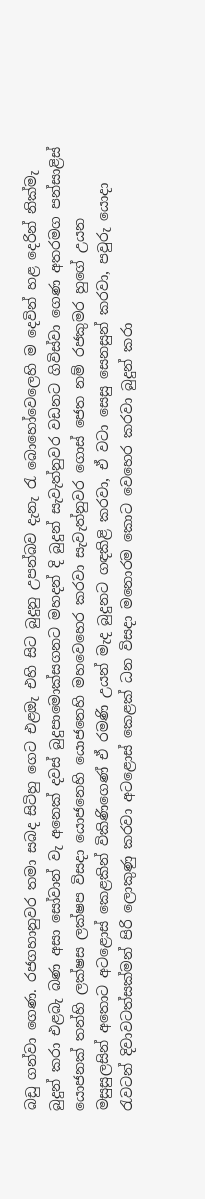බඩු ගන්වා ගෙණ. රජගහානුවර තමා සබද සිටිහු ගෙට එළඔැ එහි සිට බුදුනු උපන්බව දැනැ රැ බොහෝවෙලෙහි ම දෙවින් හළ දෙරින් නික්මැ බුදුන් කරා එළබැ බණ අසා සෝවාන් වැ අනෙක් දවස් බුදුපාමොක්සගනට මහදන් දි බුදුන් සැවැත්නුවර වඩනට ගිවිස්වා ගෙණ අතරමග පන්සාළිස් යොජනක් තන්හි ලක්ෂස ලක්ෂප විසදා යොජනෙහි යොජනෙහි මහවෙහෙර කරවා සැවැත්නුවර ගොස් ජෙත නම් රජකුමර හුගේ උයන මසුසුලසින් අතොට අටළොස් කෙළකින් විකිණිගෙණ් ඒ රමණි උයන් මැද බුදුනට ගඳකිළි කරවා, ඒ වටා සෙසු සෙනසුන් කරවා, පවුරු යොදා රැවටන් දිවාවටත්සක්මන් පිරි ලොකුණු කරවා අටළොස් කෙළක් ධන විසදා මනොරම කොට වෙහෙර කරවා බුදුන් කරා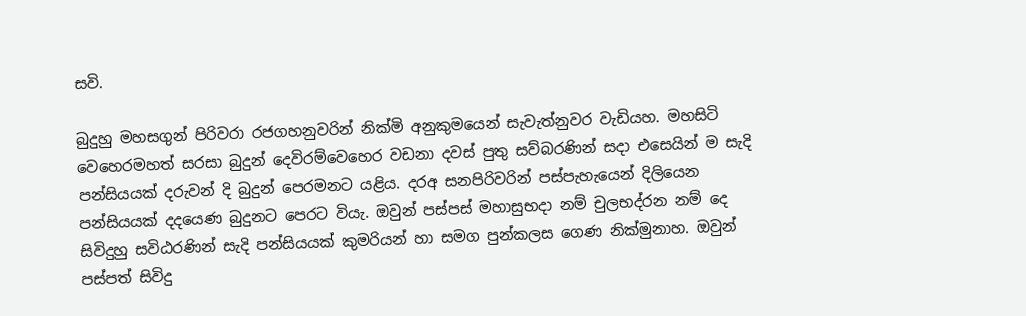සවි.

බුදුහු මහසගුන් පිරිවරා රජගහනුවරින් නික්මි අනුකුමයෙන් සැවැත්නුවර වැඩියහ. මහසිටි වෙහෙරමහත් සරසා බුදුන් දෙවිරම්වෙහෙර වඩනා දවස් පුතු සව්බරණින් සදා එසෙයින් ම සැදි පන්සියයක් දරුවන් දි බුදුන් පෙරමනට යළිය. දරඅ සනපිරිවරින් පස්පැහැයෙන් දිලියෙන පන්සියයක් දදයෙණ බුදුනට පෙරට වියැ. ඔවුන් පස්පස් මහාසුභදා නම් චුලභද්රන නම් දෙ සිවිදුහු සවිඨරණින් සැදි පන්සියයක් කුමරියන් හා සමග පුන්කලස ගෙණ නික්මුනාහ. ඔවුන් පස්පත් සිවිදු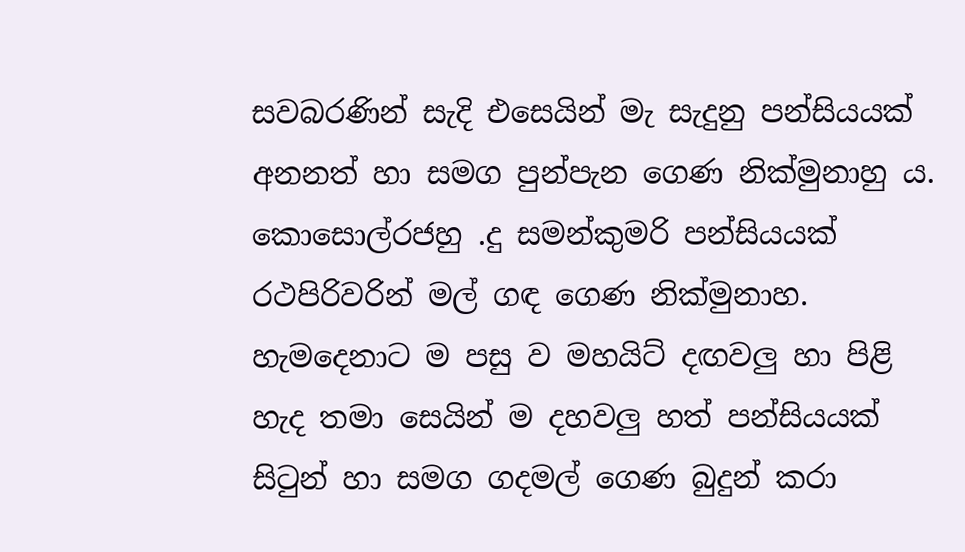සවබරණින් සැදි එසෙයින් මැ සැදුනු පන්සියයක් අනනත් හා සමග පුන්පැන ගෙණ නික්මුනාහු ය. කොසොල්රජහු .දු සමන්කුමරි පන්සියයක් රථපිරිවරින් මල් ගඳ ගෙණ නික්මුනාහ. හැමදෙනාට ම පසු ව මහයිට් දඟවලු හා පිළි හැද තම‍ා සෙයින් ම දහවලු හත් පන්සියයක් සිටුන් හා සමග ගදමල් ගෙණ බුදුන් කරා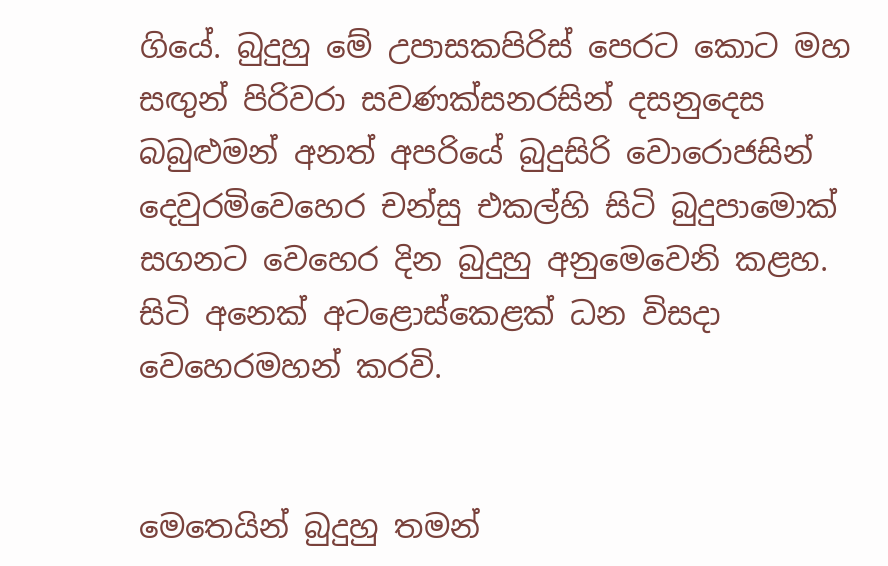ගියේ. බුදුහු මේ උපාසකපිරිස් පෙරට කොට මහ සඟුන් පිරිවරා සවණක්සනරසින් දසනුදෙස බබුළුමන් අනත් අපරියේ බුදුසිරි වොරොජසින් දෙවුරමිවෙහෙර චන්සු එකල්හි සිටි බුදුපාමොක් සගනට වෙහෙර දින බුදුහු අනුමෙවෙනි කළහ. සිටි අනෙක් අටළොස්කෙළක් ධන විසදා වෙහෙරමහන් කරවි.


මෙතෙයින් බුදුහු තමන්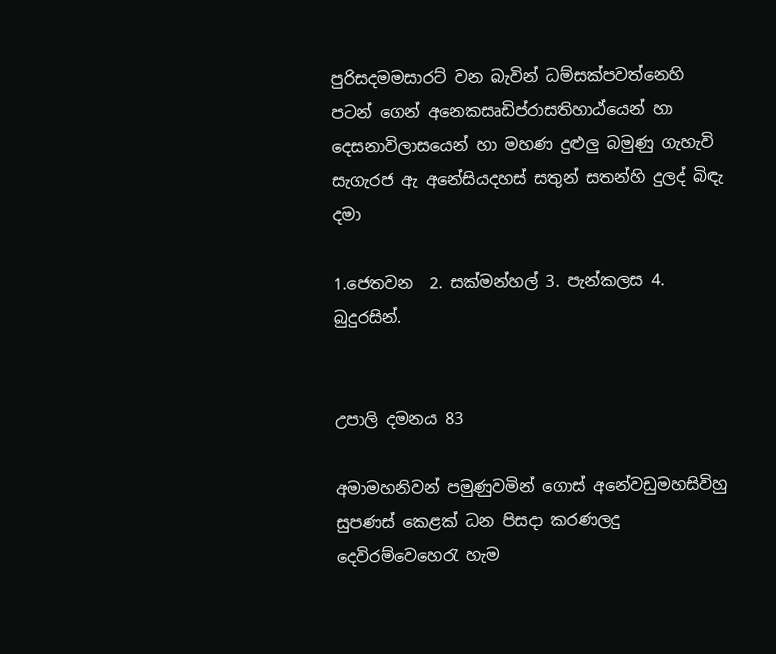පුරිසදමමසාරට් වන බැවින් ධම්සක්පවත්නෙහි පටන් ගෙන් අනෙකසෘඩිප්රාසතිහාඨ්යෙන් හා දෙසනාවිලාසයෙන් හා මහණ දුළුලු බමුණු ගැහැවි සැගැරජ ඇ අනේසියදහස් සතුන් සතන්හි දුලද් බිඳැ දමා

1.ජෙතවන  2. සක්මන්හල් 3. පැන්කලස 4. බුදුරසින්.


උපාලි දමනය 83

අමාමහනිවන් පමුණුවමින් ගොස් අනේවඩුමහසිවිහු සුපණස් කෙළක් ධන පිසද‍ා කරණලදු දෙවිරම්වෙහෙරැ හැම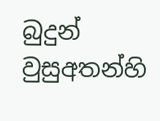බුදුන් වුසුඅතන්හි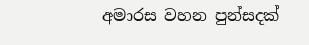අමාරස වහන පුන්සදක්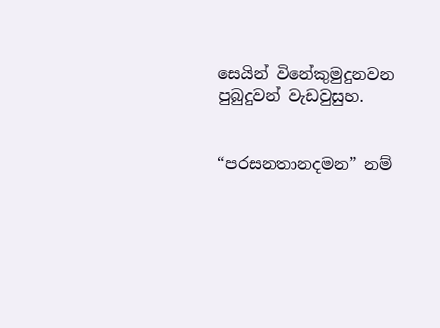සෙයින් විනේකුමුදුනවන පුබුදුවන් වැඩවුසුහ.


“පරසනතානදමන” නම්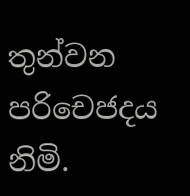තුන්වන පරිචෙජදය නිමි.